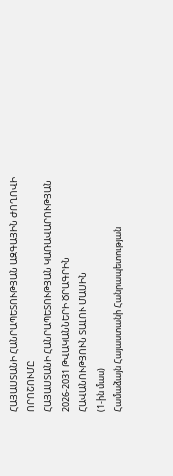ՀԱՅԱՍՏԱՆԻ ՀԱՆՐԱՊԵՏՈՒԹՅԱՆ ԱԶԳԱՅԻՆ ԺՈՂՈՎԻ
ՈՐՈՇՈՒՄԸ
ՀԱՅԱՍՏԱՆԻ ՀԱՆՐԱՊԵՏՈՒԹՅԱՆ ԿԱՌԱՎԱՐՈՒԹՅԱՆ 2026-2031 ԹՎԱԿԱՆՆԵՐԻ ԾՐԱԳՐԻՆ
ՀԱՎԱՆՈՒԹՅՈՒՆ ՏԱԼՈՒ ՄԱՍԻՆ
(1-ին մաս)
Համաձայն Հայաստանի Հանրապետության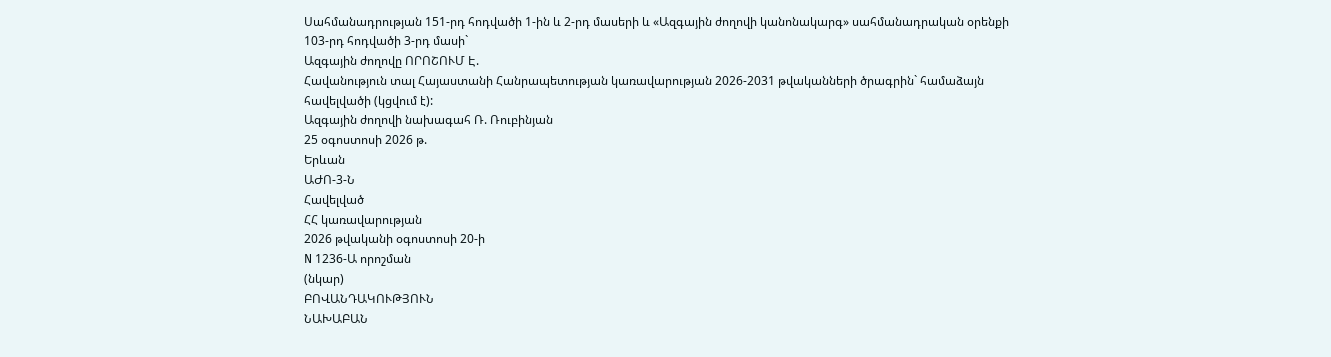Սահմանադրության 151-րդ հոդվածի 1-ին և 2-րդ մասերի և «Ազգային ժողովի կանոնակարգ» սահմանադրական օրենքի 103-րդ հոդվածի 3-րդ մասի`
Ազգային ժողովը ՈՐՈՇՈՒՄ Է.
Հավանություն տալ Հայաստանի Հանրապետության կառավարության 2026-2031 թվականների ծրագրին` համաձայն հավելվածի (կցվում է):
Ազգային ժողովի նախագահ Ռ. Ռուբինյան
25 օգոստոսի 2026 թ.
Երևան
ԱԺՈ-3-Ն
Հավելված
ՀՀ կառավարության
2026 թվականի օգոստոսի 20-ի
N 1236-Ա որոշման
(նկար)
ԲՈՎԱՆԴԱԿՈՒԹՅՈՒՆ
ՆԱԽԱԲԱՆ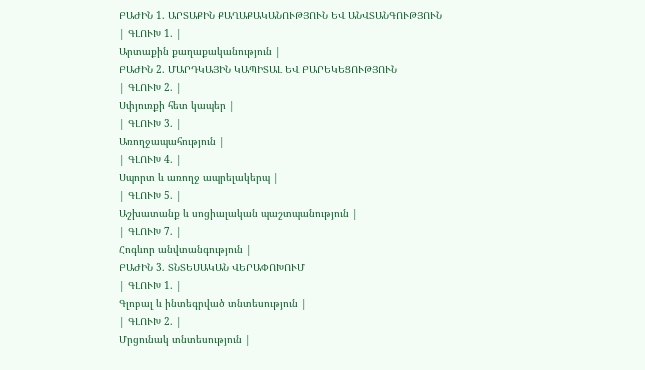ԲԱԺԻՆ 1. ԱՐՏԱՔԻՆ ՔԱՂԱՔԱԿԱՆՈՒԹՅՈՒՆ ԵՎ ԱՆՎՏԱՆԳՈՒԹՅՈՒՆ
| ԳԼՈՒԽ 1. |
Արտաքին քաղաքականություն |
ԲԱԺԻՆ 2. ՄԱՐԴԿԱՅԻՆ ԿԱՊԻՏԱԼ ԵՎ ԲԱՐԵԿԵՑՈՒԹՅՈՒՆ
| ԳԼՈՒԽ 2. |
Սփյուռքի հետ կապեր |
| ԳԼՈՒԽ 3. |
Առողջապահություն |
| ԳԼՈՒԽ 4. |
Սպորտ և առողջ ապրելակերպ |
| ԳԼՈՒԽ 5. |
Աշխատանք և սոցիալական պաշտպանություն |
| ԳԼՈՒԽ 7. |
Հոգևոր անվտանգություն |
ԲԱԺԻՆ 3. ՏՆՏԵՍԱԿԱՆ ՎԵՐԱՓՈԽՈՒՄ
| ԳԼՈՒԽ 1. |
Գլոբալ և ինտեգրված տնտեսություն |
| ԳԼՈՒԽ 2. |
Մրցունակ տնտեսություն |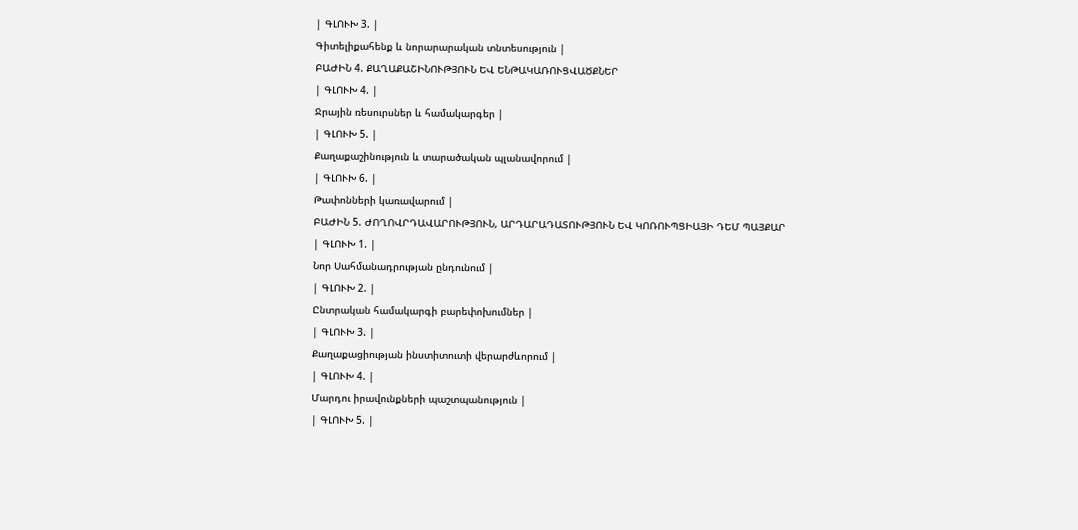| ԳԼՈՒԽ 3. |
Գիտելիքահենք և նորարարական տնտեսություն |
ԲԱԺԻՆ 4. ՔԱՂԱՔԱՇԻՆՈՒԹՅՈՒՆ ԵՎ ԵՆԹԱԿԱՌՈՒՑՎԱԾՔՆԵՐ
| ԳԼՈՒԽ 4. |
Ջրային ռեսուրսներ և համակարգեր |
| ԳԼՈՒԽ 5. |
Քաղաքաշինություն և տարածական պլանավորում |
| ԳԼՈՒԽ 6. |
Թափոնների կառավարում |
ԲԱԺԻՆ 5. ԺՈՂՈՎՐԴԱՎԱՐՈՒԹՅՈՒՆ, ԱՐԴԱՐԱԴԱՏՈՒԹՅՈՒՆ ԵՎ ԿՈՌՈՒՊՑԻԱՅԻ ԴԵՄ ՊԱՅՔԱՐ
| ԳԼՈՒԽ 1. |
Նոր Սահմանադրության ընդունում |
| ԳԼՈՒԽ 2. |
Ընտրական համակարգի բարեփոխումներ |
| ԳԼՈՒԽ 3. |
Քաղաքացիության ինստիտուտի վերարժևորում |
| ԳԼՈՒԽ 4. |
Մարդու իրավունքների պաշտպանություն |
| ԳԼՈՒԽ 5. |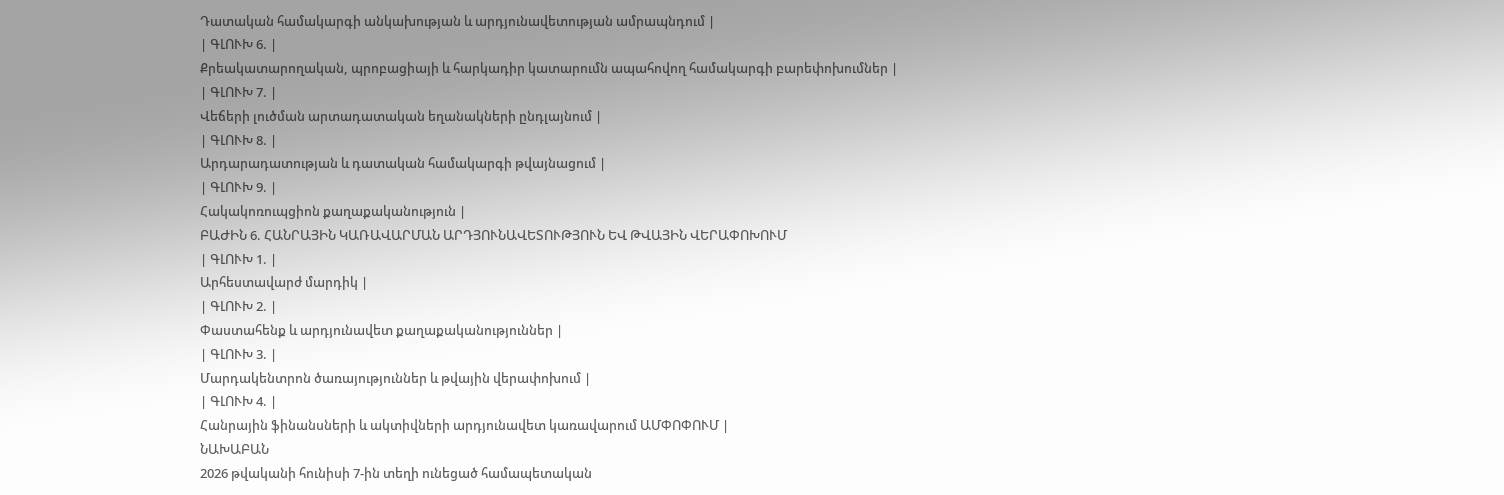Դատական համակարգի անկախության և արդյունավետության ամրապնդում |
| ԳԼՈՒԽ 6. |
Քրեակատարողական, պրոբացիայի և հարկադիր կատարումն ապահովող համակարգի բարեփոխումներ |
| ԳԼՈՒԽ 7. |
Վեճերի լուծման արտադատական եղանակների ընդլայնում |
| ԳԼՈՒԽ 8. |
Արդարադատության և դատական համակարգի թվայնացում |
| ԳԼՈՒԽ 9. |
Հակակոռուպցիոն քաղաքականություն |
ԲԱԺԻՆ 6. ՀԱՆՐԱՅԻՆ ԿԱՌԱՎԱՐՄԱՆ ԱՐԴՅՈՒՆԱՎԵՏՈՒԹՅՈՒՆ ԵՎ ԹՎԱՅԻՆ ՎԵՐԱՓՈԽՈՒՄ
| ԳԼՈՒԽ 1. |
Արհեստավարժ մարդիկ |
| ԳԼՈՒԽ 2. |
Փաստահենք և արդյունավետ քաղաքականություններ |
| ԳԼՈՒԽ 3. |
Մարդակենտրոն ծառայություններ և թվային վերափոխում |
| ԳԼՈՒԽ 4. |
Հանրային ֆինանսների և ակտիվների արդյունավետ կառավարում ԱՄՓՈՓՈՒՄ |
ՆԱԽԱԲԱՆ
2026 թվականի հունիսի 7-ին տեղի ունեցած համապետական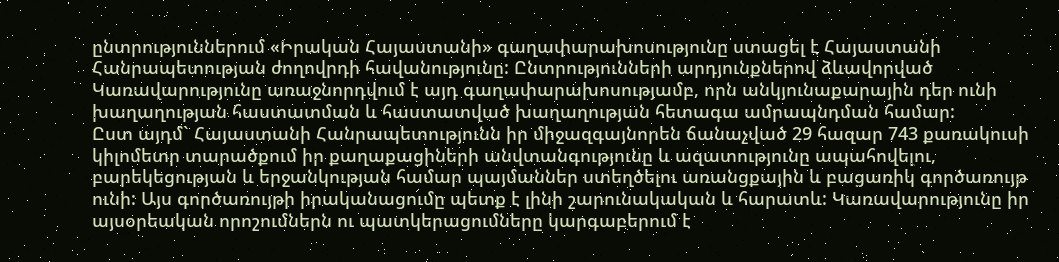ընտրություններում «Իրական Հայաստանի» գաղափարախոսությունը ստացել է Հայաստանի Հանրապետության ժողովրդի հավանությունը: Ընտրությունների արդյունքներով ձևավորված Կառավարությունը առաջնորդվում է այդ գաղափարախոսությամբ, որն անկյունաքարային դեր ունի խաղաղության հաստատման և հաստատված խաղաղության հետագա ամրապնդման համար:
Ըստ այդմ` Հայաստանի Հանրապետությունն իր միջազգայնորեն ճանաչված 29 հազար 743 քառակուսի կիլոմետր տարածքում իր քաղաքացիների անվտանգությունը և ազատությունը ապահովելու, բարեկեցության և երջանկության համար պայմաններ ստեղծելու առանցքային և բացառիկ գործառույթ ունի: Այս գործառույթի իրականացումը պետք է լինի շարունակական և հարատև: Կառավարությունը իր այսօրեական որոշումներն ու պատկերացումները կարգաբերում է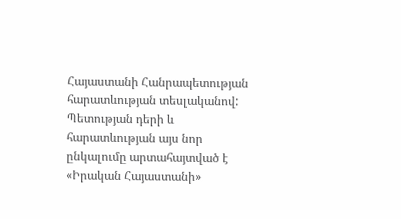Հայաստանի Հանրապետության հարատևության տեսլականով:
Պետության դերի և հարատևության այս նոր ընկալումը արտահայտված է «Իրական Հայաստանի»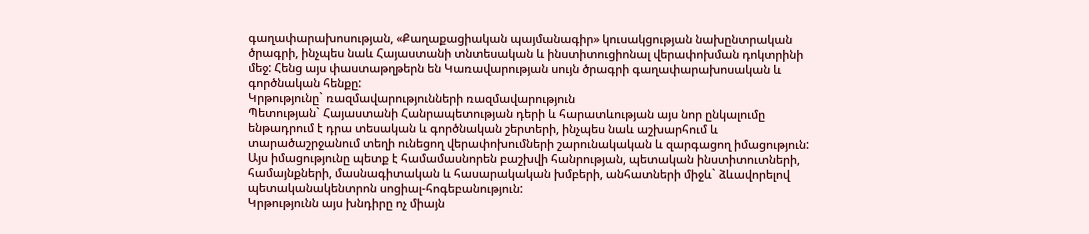գաղափարախոսության, «Քաղաքացիական պայմանագիր» կուսակցության նախընտրական ծրագրի, ինչպես նաև Հայաստանի տնտեսական և ինստիտուցիոնալ վերափոխման դոկտրինի մեջ: Հենց այս փաստաթղթերն են Կառավարության սույն ծրագրի գաղափարախոսական և գործնական հենքը:
Կրթությունը` ռազմավարությունների ռազմավարություն
Պետության` Հայաստանի Հանրապետության դերի և հարատևության այս նոր ընկալումը ենթադրում է դրա տեսական և գործնական շերտերի, ինչպես նաև աշխարհում և տարածաշրջանում տեղի ունեցող վերափոխումների շարունակական և զարգացող իմացություն: Այս իմացությունը պետք է համամասնորեն բաշխվի հանրության, պետական ինստիտուտների, համայնքների, մասնագիտական և հասարակական խմբերի, անհատների միջև` ձևավորելով պետականակենտրոն սոցիալ-հոգեբանություն:
Կրթությունն այս խնդիրը ոչ միայն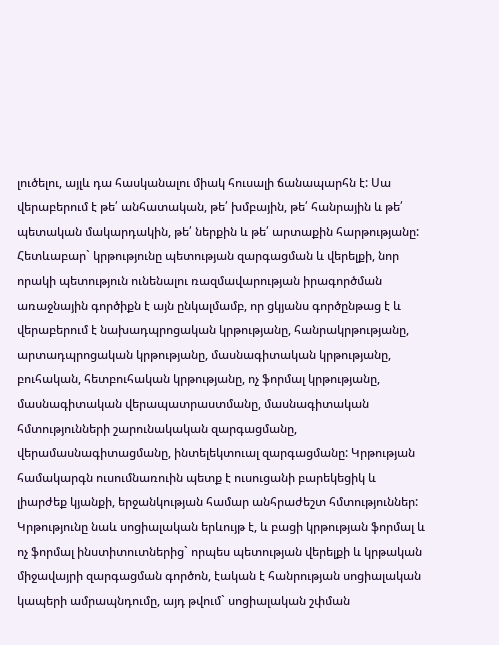լուծելու, այլև դա հասկանալու միակ հուսալի ճանապարհն է: Սա վերաբերում է թե՛ անհատական, թե՛ խմբային, թե՛ հանրային և թե՛ պետական մակարդակին, թե՛ ներքին և թե՛ արտաքին հարթությանը: Հետևաբար` կրթությունը պետության զարգացման և վերելքի, նոր որակի պետություն ունենալու ռազմավարության իրագործման առաջնային գործիքն է այն ընկալմամբ, որ ցկյանս գործընթաց է և վերաբերում է նախադպրոցական կրթությանը, հանրակրթությանը, արտադպրոցական կրթությանը, մասնագիտական կրթությանը, բուհական, հետբուհական կրթությանը, ոչ ֆորմալ կրթությանը, մասնագիտական վերապատրաստմանը, մասնագիտական հմտությունների շարունակական զարգացմանը, վերամասնագիտացմանը, ինտելեկտուալ զարգացմանը: Կրթության համակարգն ուսումնառուին պետք է ուսուցանի բարեկեցիկ և լիարժեք կյանքի, երջանկության համար անհրաժեշտ հմտություններ:
Կրթությունը նաև սոցիալական երևույթ է, և բացի կրթության ֆորմալ և ոչ ֆորմալ ինստիտուտներից` որպես պետության վերելքի և կրթական միջավայրի զարգացման գործոն, էական է հանրության սոցիալական կապերի ամրապնդումը, այդ թվում` սոցիալական շփման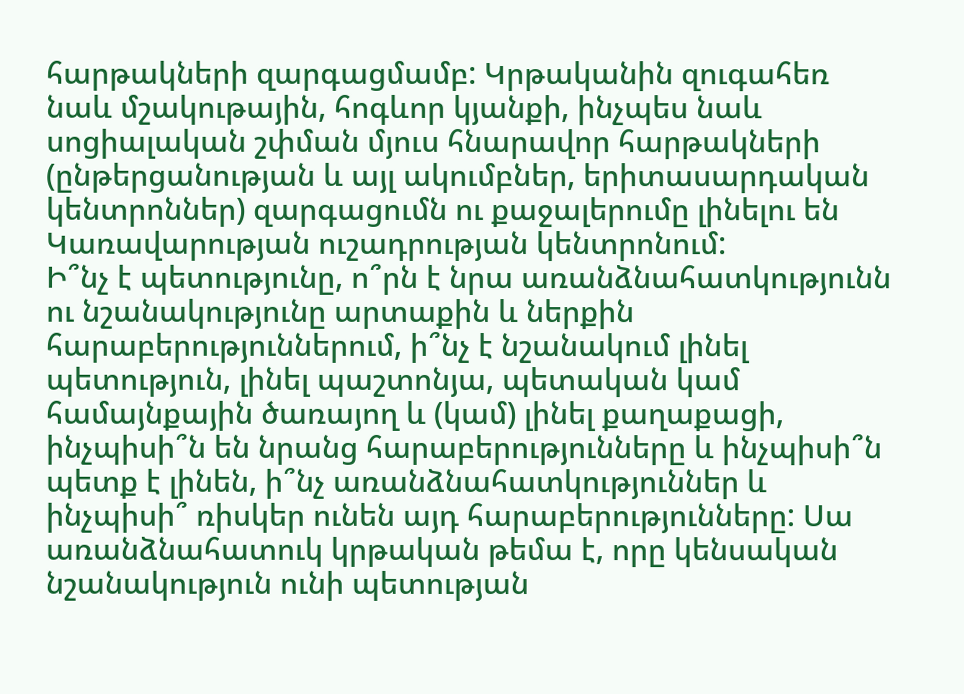հարթակների զարգացմամբ: Կրթականին զուգահեռ նաև մշակութային, հոգևոր կյանքի, ինչպես նաև սոցիալական շփման մյուս հնարավոր հարթակների (ընթերցանության և այլ ակումբներ, երիտասարդական կենտրոններ) զարգացումն ու քաջալերումը լինելու են Կառավարության ուշադրության կենտրոնում:
Ի՞նչ է պետությունը, ո՞րն է նրա առանձնահատկությունն ու նշանակությունը արտաքին և ներքին հարաբերություններում, ի՞նչ է նշանակում լինել պետություն, լինել պաշտոնյա, պետական կամ համայնքային ծառայող և (կամ) լինել քաղաքացի, ինչպիսի՞ն են նրանց հարաբերությունները և ինչպիսի՞ն պետք է լինեն, ի՞նչ առանձնահատկություններ և ինչպիսի՞ ռիսկեր ունեն այդ հարաբերությունները: Սա առանձնահատուկ կրթական թեմա է, որը կենսական նշանակություն ունի պետության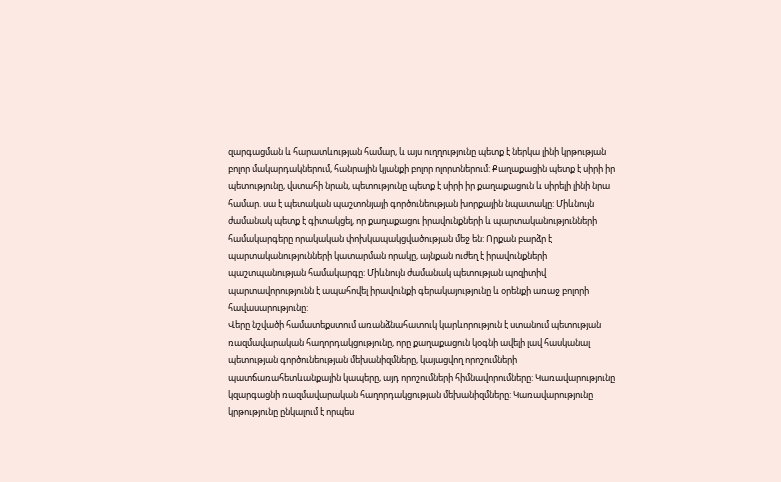զարգացման և հարատևության համար, և այս ուղղությունը պետք է ներկա լինի կրթության բոլոր մակարդակներում, հանրային կյանքի բոլոր ոլորտներում: Քաղաքացին պետք է սիրի իր պետությունը, վստահի նրան, պետությունը պետք է սիրի իր քաղաքացուն և սիրելի լինի նրա համար. սա է պետական պաշտոնյայի գործունեության խորքային նպատակը: Միևնույն ժամանակ պետք է գիտակցել, որ քաղաքացու իրավունքների և պարտականությունների համակարգերը որակական փոխկապակցվածության մեջ են: Որքան բարձր է պարտականությունների կատարման որակը, այնքան ուժեղ է իրավունքների պաշտպանության համակարգը: Միևնույն ժամանակ պետության պոզիտիվ պարտավորությունն է ապահովել իրավունքի գերակայությունը և օրենքի առաջ բոլորի հավասարությունը:
Վերը նշվածի համատեքստում առանձնահատուկ կարևորություն է ստանում պետության ռազմավարական հաղորդակցությունը, որը քաղաքացուն կօգնի ավելի լավ հասկանալ պետության գործունեության մեխանիզմները, կայացվող որոշումների պատճառահետևանքային կապերը, այդ որոշումների հիմնավորումները: Կառավարությունը կզարգացնի ռազմավարական հաղորդակցության մեխանիզմները: Կառավարությունը կրթությունը ընկալում է որպես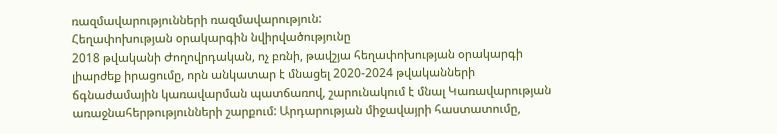ռազմավարությունների ռազմավարություն:
Հեղափոխության օրակարգին նվիրվածությունը
2018 թվականի Ժողովրդական, ոչ բռնի, թավշյա հեղափոխության օրակարգի լիարժեք իրացումը, որն անկատար է մնացել 2020-2024 թվականների ճգնաժամային կառավարման պատճառով, շարունակում է մնալ Կառավարության առաջնահերթությունների շարքում: Արդարության միջավայրի հաստատումը,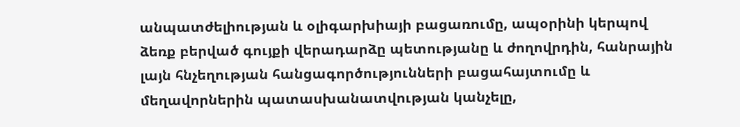անպատժելիության և օլիգարխիայի բացառումը, ապօրինի կերպով ձեռք բերված գույքի վերադարձը պետությանը և ժողովրդին, հանրային լայն հնչեղության հանցագործությունների բացահայտումը և մեղավորներին պատասխանատվության կանչելը,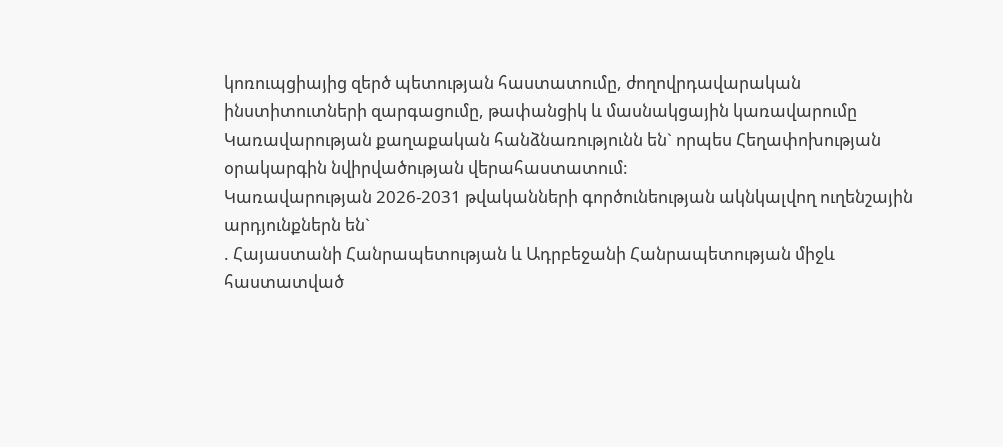կոռուպցիայից զերծ պետության հաստատումը, ժողովրդավարական ինստիտուտների զարգացումը, թափանցիկ և մասնակցային կառավարումը Կառավարության քաղաքական հանձնառությունն են` որպես Հեղափոխության օրակարգին նվիրվածության վերահաստատում:
Կառավարության 2026-2031 թվականների գործունեության ակնկալվող ուղենշային արդյունքներն են`
. Հայաստանի Հանրապետության և Ադրբեջանի Հանրապետության միջև հաստատված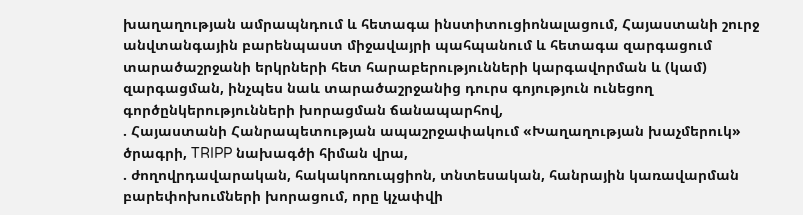խաղաղության ամրապնդում և հետագա ինստիտուցիոնալացում, Հայաստանի շուրջ անվտանգային բարենպաստ միջավայրի պահպանում և հետագա զարգացում տարածաշրջանի երկրների հետ հարաբերությունների կարգավորման և (կամ) զարգացման, ինչպես նաև տարածաշրջանից դուրս գոյություն ունեցող գործընկերությունների խորացման ճանապարհով,
. Հայաստանի Հանրապետության ապաշրջափակում «Խաղաղության խաչմերուկ» ծրագրի, TRIPP նախագծի հիման վրա,
. ժողովրդավարական, հակակոռուպցիոն, տնտեսական, հանրային կառավարման բարեփոխումների խորացում, որը կչափվի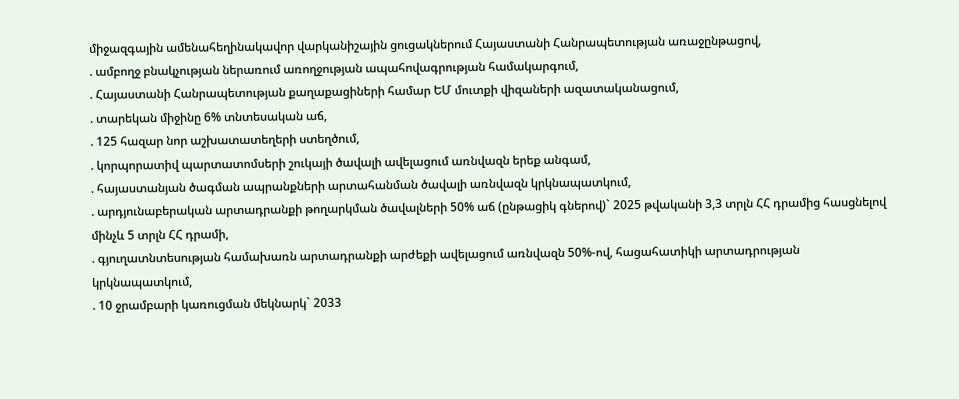միջազգային ամենահեղինակավոր վարկանիշային ցուցակներում Հայաստանի Հանրապետության առաջընթացով,
. ամբողջ բնակչության ներառում առողջության ապահովագրության համակարգում,
. Հայաստանի Հանրապետության քաղաքացիների համար ԵՄ մուտքի վիզաների ազատականացում,
. տարեկան միջինը 6% տնտեսական աճ,
. 125 հազար նոր աշխատատեղերի ստեղծում,
. կորպորատիվ պարտատոմսերի շուկայի ծավալի ավելացում առնվազն երեք անգամ,
. հայաստանյան ծագման ապրանքների արտահանման ծավալի առնվազն կրկնապատկում,
. արդյունաբերական արտադրանքի թողարկման ծավալների 50% աճ (ընթացիկ գներով)` 2025 թվականի 3,3 տրլն ՀՀ դրամից հասցնելով մինչև 5 տրլն ՀՀ դրամի,
. գյուղատնտեսության համախառն արտադրանքի արժեքի ավելացում առնվազն 50%-ով, հացահատիկի արտադրության կրկնապատկում,
. 10 ջրամբարի կառուցման մեկնարկ` 2033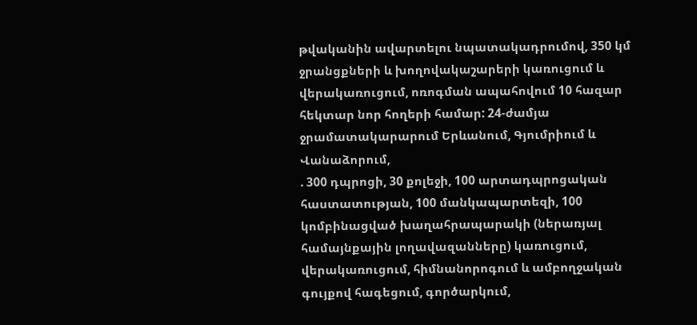թվականին ավարտելու նպատակադրումով, 350 կմ ջրանցքների և խողովակաշարերի կառուցում և վերակառուցում, ոռոգման ապահովում 10 հազար հեկտար նոր հողերի համար: 24-ժամյա ջրամատակարարում Երևանում, Գյումրիում և Վանաձորում,
. 300 դպրոցի, 30 քոլեջի, 100 արտադպրոցական հաստատության, 100 մանկապարտեզի, 100 կոմբինացված խաղահրապարակի (ներառյալ համայնքային լողավազանները) կառուցում, վերակառուցում, հիմնանորոգում և ամբողջական գույքով հագեցում, գործարկում,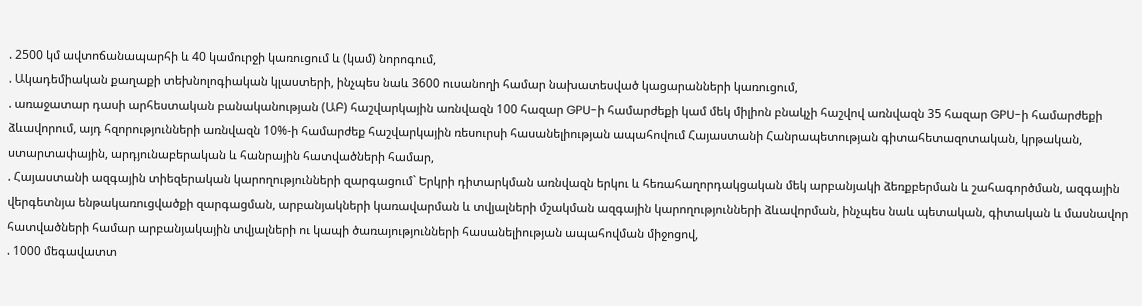. 2500 կմ ավտոճանապարհի և 40 կամուրջի կառուցում և (կամ) նորոգում,
. Ակադեմիական քաղաքի տեխնոլոգիական կլաստերի, ինչպես նաև 3600 ուսանողի համար նախատեսված կացարանների կառուցում,
. առաջատար դասի արհեստական բանականության (ԱԲ) հաշվարկային առնվազն 100 հազար GPU-ի համարժեքի կամ մեկ միլիոն բնակչի հաշվով առնվազն 35 հազար GPU-ի համարժեքի ձևավորում, այդ հզորությունների առնվազն 10%-ի համարժեք հաշվարկային ռեսուրսի հասանելիության ապահովում Հայաստանի Հանրապետության գիտահետազոտական, կրթական, ստարտափային, արդյունաբերական և հանրային հատվածների համար,
. Հայաստանի ազգային տիեզերական կարողությունների զարգացում` Երկրի դիտարկման առնվազն երկու և հեռահաղորդակցական մեկ արբանյակի ձեռքբերման և շահագործման, ազգային վերգետնյա ենթակառուցվածքի զարգացման, արբանյակների կառավարման և տվյալների մշակման ազգային կարողությունների ձևավորման, ինչպես նաև պետական, գիտական և մասնավոր հատվածների համար արբանյակային տվյալների ու կապի ծառայությունների հասանելիության ապահովման միջոցով,
. 1000 մեգավատտ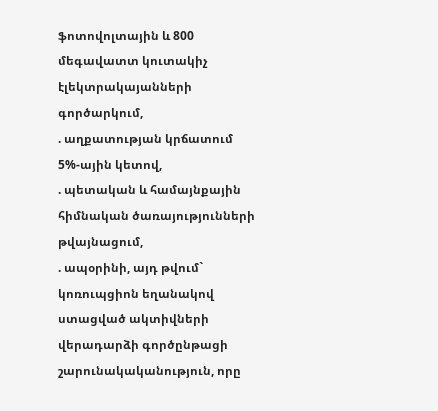ֆոտովոլտային և 800 մեգավատտ կուտակիչ էլեկտրակայանների գործարկում,
. աղքատության կրճատում 5%-ային կետով,
. պետական և համայնքային հիմնական ծառայությունների թվայնացում,
. ապօրինի, այդ թվում` կոռուպցիոն եղանակով ստացված ակտիվների վերադարձի գործընթացի շարունակականություն, որը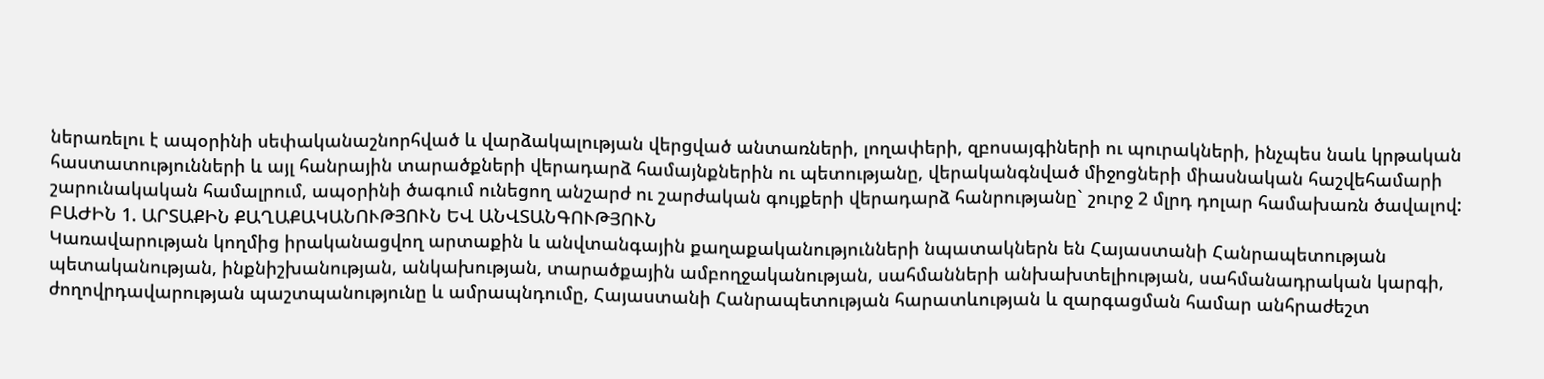ներառելու է ապօրինի սեփականաշնորհված և վարձակալության վերցված անտառների, լողափերի, զբոսայգիների ու պուրակների, ինչպես նաև կրթական հաստատությունների և այլ հանրային տարածքների վերադարձ համայնքներին ու պետությանը, վերականգնված միջոցների միասնական հաշվեհամարի շարունակական համալրում, ապօրինի ծագում ունեցող անշարժ ու շարժական գույքերի վերադարձ հանրությանը` շուրջ 2 մլրդ դոլար համախառն ծավալով:
ԲԱԺԻՆ 1. ԱՐՏԱՔԻՆ ՔԱՂԱՔԱԿԱՆՈՒԹՅՈՒՆ ԵՎ ԱՆՎՏԱՆԳՈՒԹՅՈՒՆ
Կառավարության կողմից իրականացվող արտաքին և անվտանգային քաղաքականությունների նպատակներն են Հայաստանի Հանրապետության պետականության, ինքնիշխանության, անկախության, տարածքային ամբողջականության, սահմանների անխախտելիության, սահմանադրական կարգի, ժողովրդավարության պաշտպանությունը և ամրապնդումը, Հայաստանի Հանրապետության հարատևության և զարգացման համար անհրաժեշտ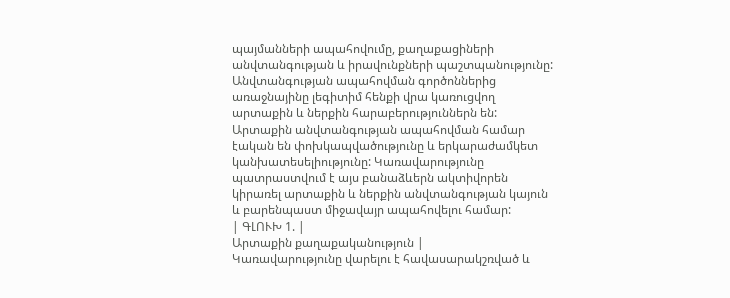պայմանների ապահովումը, քաղաքացիների անվտանգության և իրավունքների պաշտպանությունը: Անվտանգության ապահովման գործոններից առաջնայինը լեգիտիմ հենքի վրա կառուցվող արտաքին և ներքին հարաբերություններն են: Արտաքին անվտանգության ապահովման համար էական են փոխկապվածությունը և երկարաժամկետ կանխատեսելիությունը: Կառավարությունը պատրաստվում է այս բանաձևերն ակտիվորեն կիրառել արտաքին և ներքին անվտանգության կայուն և բարենպաստ միջավայր ապահովելու համար:
| ԳԼՈՒԽ 1. |
Արտաքին քաղաքականություն |
Կառավարությունը վարելու է հավասարակշռված և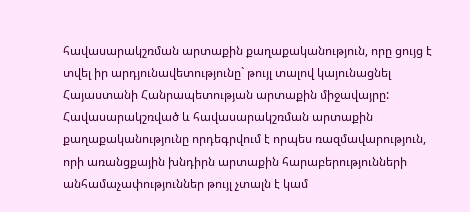հավասարակշռման արտաքին քաղաքականություն, որը ցույց է տվել իր արդյունավետությունը` թույլ տալով կայունացնել Հայաստանի Հանրապետության արտաքին միջավայրը:
Հավասարակշռված և հավասարակշռման արտաքին քաղաքականությունը որդեգրվում է որպես ռազմավարություն, որի առանցքային խնդիրն արտաքին հարաբերությունների անհամաչափություններ թույլ չտալն է կամ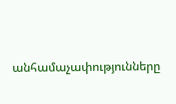անհամաչափությունները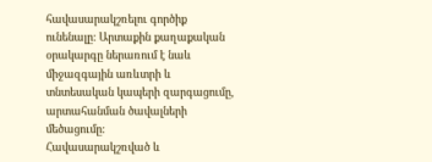հավասարակշռելու գործիք ունենալը: Արտաքին քաղաքական օրակարգը ներառում է նաև միջազգային առևտրի և տնտեսական կապերի զարգացումը, արտահանման ծավալների մեծացումը:
Հավասարակշռված և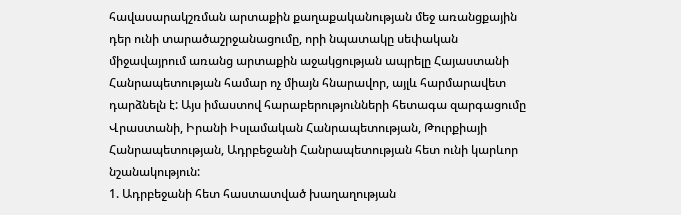հավասարակշռման արտաքին քաղաքականության մեջ առանցքային դեր ունի տարածաշրջանացումը, որի նպատակը սեփական միջավայրում առանց արտաքին աջակցության ապրելը Հայաստանի Հանրապետության համար ոչ միայն հնարավոր, այլև հարմարավետ դարձնելն է: Այս իմաստով հարաբերությունների հետագա զարգացումը Վրաստանի, Իրանի Իսլամական Հանրապետության, Թուրքիայի Հանրապետության, Ադրբեջանի Հանրապետության հետ ունի կարևոր նշանակություն:
1. Ադրբեջանի հետ հաստատված խաղաղության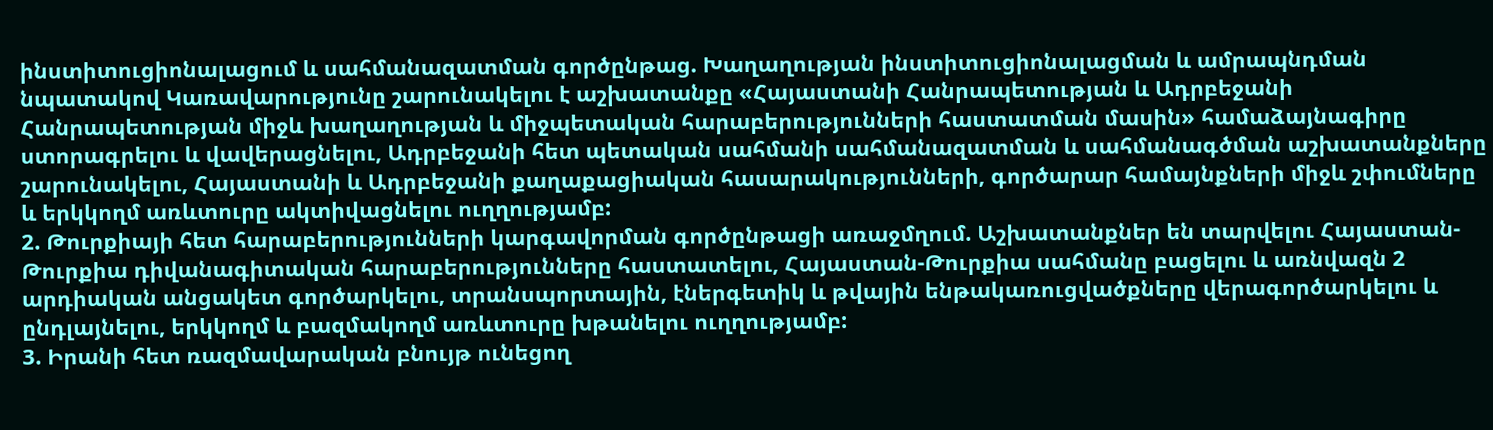ինստիտուցիոնալացում և սահմանազատման գործընթաց. Խաղաղության ինստիտուցիոնալացման և ամրապնդման նպատակով Կառավարությունը շարունակելու է աշխատանքը «Հայաստանի Հանրապետության և Ադրբեջանի Հանրապետության միջև խաղաղության և միջպետական հարաբերությունների հաստատման մասին» համաձայնագիրը ստորագրելու և վավերացնելու, Ադրբեջանի հետ պետական սահմանի սահմանազատման և սահմանագծման աշխատանքները շարունակելու, Հայաստանի և Ադրբեջանի քաղաքացիական հասարակությունների, գործարար համայնքների միջև շփումները և երկկողմ առևտուրը ակտիվացնելու ուղղությամբ:
2. Թուրքիայի հետ հարաբերությունների կարգավորման գործընթացի առաջմղում. Աշխատանքներ են տարվելու Հայաստան-Թուրքիա դիվանագիտական հարաբերությունները հաստատելու, Հայաստան-Թուրքիա սահմանը բացելու և առնվազն 2 արդիական անցակետ գործարկելու, տրանսպորտային, էներգետիկ և թվային ենթակառուցվածքները վերագործարկելու և ընդլայնելու, երկկողմ և բազմակողմ առևտուրը խթանելու ուղղությամբ:
3. Իրանի հետ ռազմավարական բնույթ ունեցող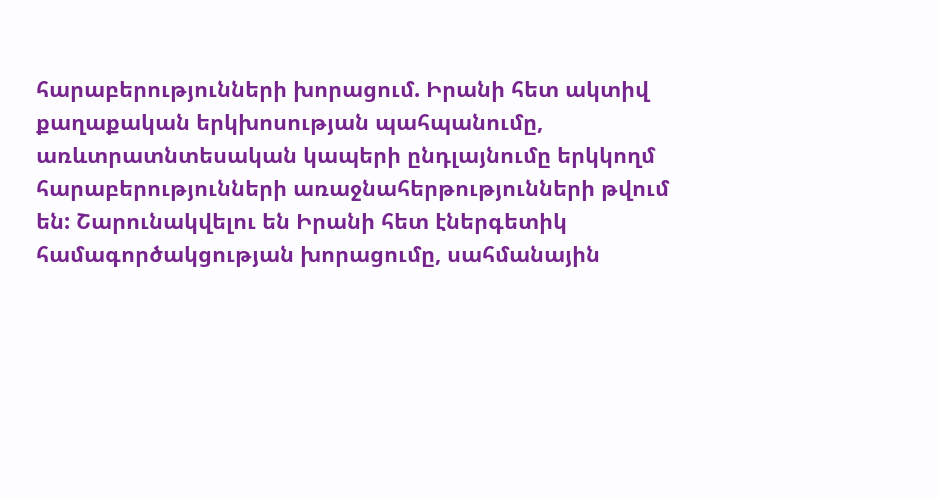հարաբերությունների խորացում. Իրանի հետ ակտիվ քաղաքական երկխոսության պահպանումը, առևտրատնտեսական կապերի ընդլայնումը երկկողմ հարաբերությունների առաջնահերթությունների թվում են: Շարունակվելու են Իրանի հետ էներգետիկ համագործակցության խորացումը, սահմանային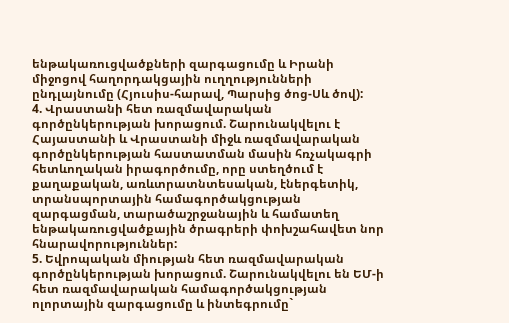ենթակառուցվածքների զարգացումը և Իրանի միջոցով հաղորդակցային ուղղությունների ընդլայնումը (Հյուսիս-հարավ, Պարսից ծոց-Սև ծով):
4. Վրաստանի հետ ռազմավարական գործընկերության խորացում. Շարունակվելու է Հայաստանի և Վրաստանի միջև ռազմավարական գործընկերության հաստատման մասին հռչակագրի հետևողական իրագործումը, որը ստեղծում է քաղաքական, առևտրատնտեսական, էներգետիկ, տրանսպորտային համագործակցության զարգացման, տարածաշրջանային և համատեղ ենթակառուցվածքային ծրագրերի փոխշահավետ նոր հնարավորություններ:
5. Եվրոպական միության հետ ռազմավարական գործընկերության խորացում. Շարունակվելու են ԵՄ-ի հետ ռազմավարական համագործակցության ոլորտային զարգացումը և ինտեգրումը`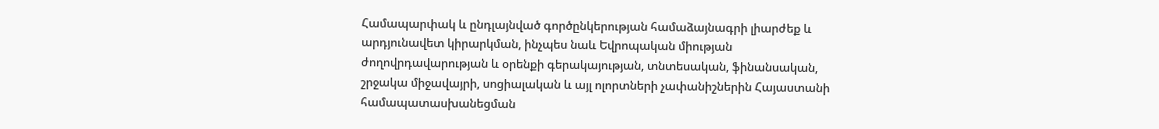Համապարփակ և ընդլայնված գործընկերության համաձայնագրի լիարժեք և արդյունավետ կիրարկման, ինչպես նաև Եվրոպական միության ժողովրդավարության և օրենքի գերակայության, տնտեսական, ֆինանսական, շրջակա միջավայրի, սոցիալական և այլ ոլորտների չափանիշներին Հայաստանի համապատասխանեցման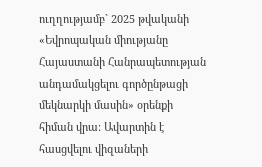ուղղությամբ` 2025 թվականի «Եվրոպական միությանը Հայաստանի Հանրապետության անդամակցելու գործընթացի մեկնարկի մասին» օրենքի հիման վրա: Ավարտին է հասցվելու վիզաների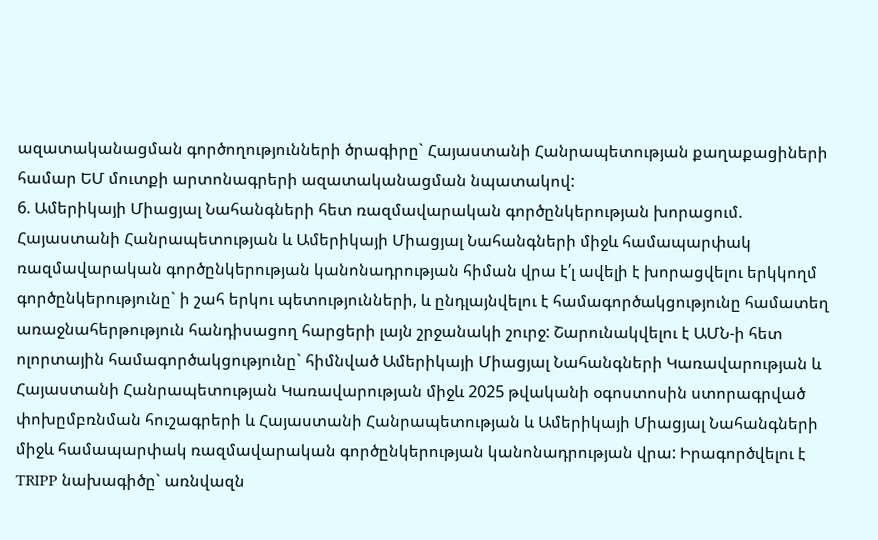ազատականացման գործողությունների ծրագիրը` Հայաստանի Հանրապետության քաղաքացիների համար ԵՄ մուտքի արտոնագրերի ազատականացման նպատակով:
6. Ամերիկայի Միացյալ Նահանգների հետ ռազմավարական գործընկերության խորացում. Հայաստանի Հանրապետության և Ամերիկայի Միացյալ Նահանգների միջև համապարփակ ռազմավարական գործընկերության կանոնադրության հիման վրա է՛լ ավելի է խորացվելու երկկողմ գործընկերությունը` ի շահ երկու պետությունների, և ընդլայնվելու է համագործակցությունը համատեղ առաջնահերթություն հանդիսացող հարցերի լայն շրջանակի շուրջ: Շարունակվելու է ԱՄՆ-ի հետ ոլորտային համագործակցությունը` հիմնված Ամերիկայի Միացյալ Նահանգների Կառավարության և Հայաստանի Հանրապետության Կառավարության միջև 2025 թվականի օգոստոսին ստորագրված փոխըմբռնման հուշագրերի և Հայաստանի Հանրապետության և Ամերիկայի Միացյալ Նահանգների միջև համապարփակ ռազմավարական գործընկերության կանոնադրության վրա: Իրագործվելու է TRIPP նախագիծը` առնվազն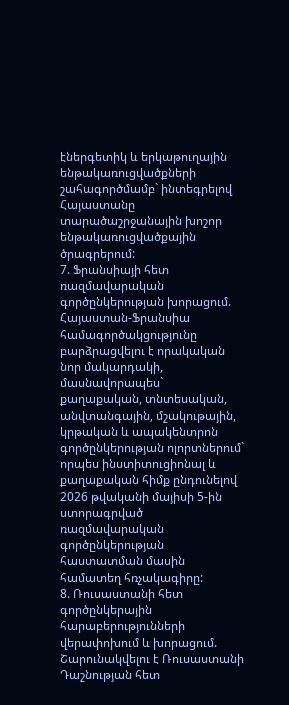էներգետիկ և երկաթուղային ենթակառուցվածքների շահագործմամբ` ինտեգրելով Հայաստանը տարածաշրջանային խոշոր ենթակառուցվածքային ծրագրերում:
7. Ֆրանսիայի հետ ռազմավարական գործընկերության խորացում. Հայաստան-Ֆրանսիա համագործակցությունը բարձրացվելու է որակական նոր մակարդակի, մասնավորապես` քաղաքական, տնտեսական, անվտանգային, մշակութային, կրթական և ապակենտրոն գործընկերության ոլորտներում` որպես ինստիտուցիոնալ և քաղաքական հիմք ընդունելով 2026 թվականի մայիսի 5-ին ստորագրված ռազմավարական գործընկերության հաստատման մասին համատեղ հռչակագիրը:
8. Ռուսաստանի հետ գործընկերային հարաբերությունների վերափոխում և խորացում. Շարունակվելու է Ռուսաստանի Դաշնության հետ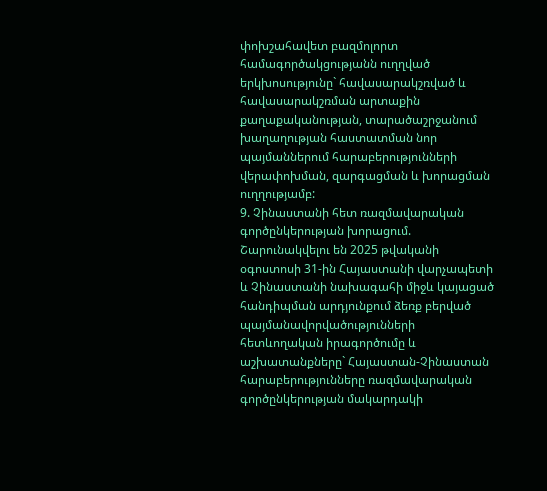փոխշահավետ բազմոլորտ համագործակցությանն ուղղված երկխոսությունը` հավասարակշռված և հավասարակշռման արտաքին քաղաքականության, տարածաշրջանում խաղաղության հաստատման նոր պայմաններում հարաբերությունների վերափոխման, զարգացման և խորացման ուղղությամբ:
9. Չինաստանի հետ ռազմավարական գործընկերության խորացում. Շարունակվելու են 2025 թվականի օգոստոսի 31-ին Հայաստանի վարչապետի և Չինաստանի նախագահի միջև կայացած հանդիպման արդյունքում ձեռք բերված պայմանավորվածությունների հետևողական իրագործումը և աշխատանքները` Հայաստան-Չինաստան հարաբերությունները ռազմավարական գործընկերության մակարդակի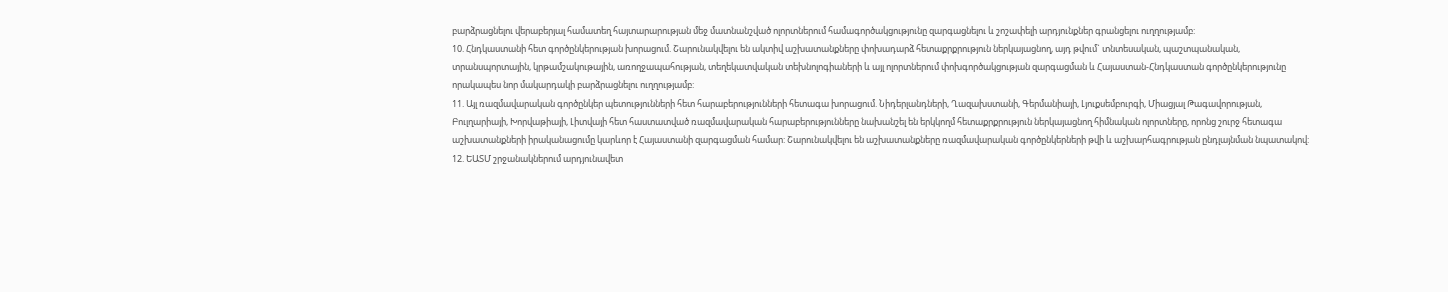բարձրացնելու վերաբերյալ համատեղ հայտարարության մեջ մատնանշված ոլորտներում համագործակցությունը զարգացնելու և շոշափելի արդյունքներ գրանցելու ուղղությամբ:
10. Հնդկաստանի հետ գործընկերության խորացում. Շարունակվելու են ակտիվ աշխատանքները փոխադարձ հետաքրքրություն ներկայացնող, այդ թվում` տնտեսական, պաշտպանական, տրանսպորտային, կրթամշակութային, առողջապահության, տեղեկատվական տեխնոլոգիաների և այլ ոլորտներում փոխգործակցության զարգացման և Հայաստան-Հնդկաստան գործընկերությունը որակապես նոր մակարդակի բարձրացնելու ուղղությամբ:
11. Այլ ռազմավարական գործընկեր պետությունների հետ հարաբերությունների հետագա խորացում. Նիդերլանդների, Ղազախստանի, Գերմանիայի, Լյուքսեմբուրգի, Միացյալ Թագավորության, Բուլղարիայի, Խորվաթիայի, Լիտվայի հետ հաստատված ռազմավարական հարաբերությունները նախանշել են երկկողմ հետաքրքրություն ներկայացնող հիմնական ոլորտները, որոնց շուրջ հետագա աշխատանքների իրականացումը կարևոր է Հայաստանի զարգացման համար: Շարունակվելու են աշխատանքները ռազմավարական գործընկերների թվի և աշխարհագրության ընդլայնման նպատակով:
12. ԵԱՏՄ շրջանակներում արդյունավետ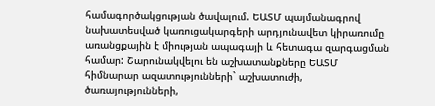համագործակցության ծավալում. ԵԱՏՄ պայմանագրով նախատեսված կառուցակարգերի արդյունավետ կիրառումը առանցքային է միության ապագայի և հետագա զարգացման համար: Շարունակվելու են աշխատանքները ԵԱՏՄ հիմնարար ազատությունների` աշխատուժի, ծառայությունների,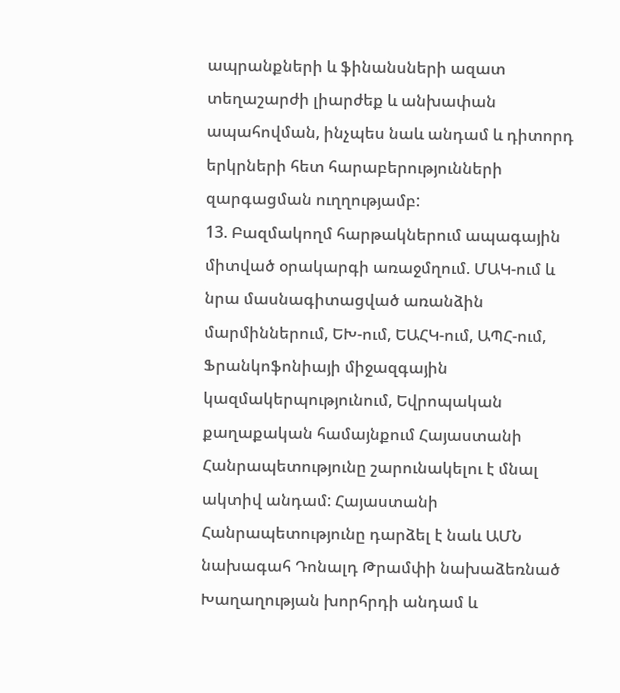ապրանքների և ֆինանսների ազատ տեղաշարժի լիարժեք և անխափան ապահովման, ինչպես նաև անդամ և դիտորդ երկրների հետ հարաբերությունների զարգացման ուղղությամբ:
13. Բազմակողմ հարթակներում ապագային միտված օրակարգի առաջմղում. ՄԱԿ-ում և նրա մասնագիտացված առանձին մարմիններում, ԵԽ-ում, ԵԱՀԿ-ում, ԱՊՀ-ում, Ֆրանկոֆոնիայի միջազգային կազմակերպությունում, Եվրոպական քաղաքական համայնքում Հայաստանի Հանրապետությունը շարունակելու է մնալ ակտիվ անդամ: Հայաստանի Հանրապետությունը դարձել է նաև ԱՄՆ նախագահ Դոնալդ Թրամփի նախաձեռնած Խաղաղության խորհրդի անդամ և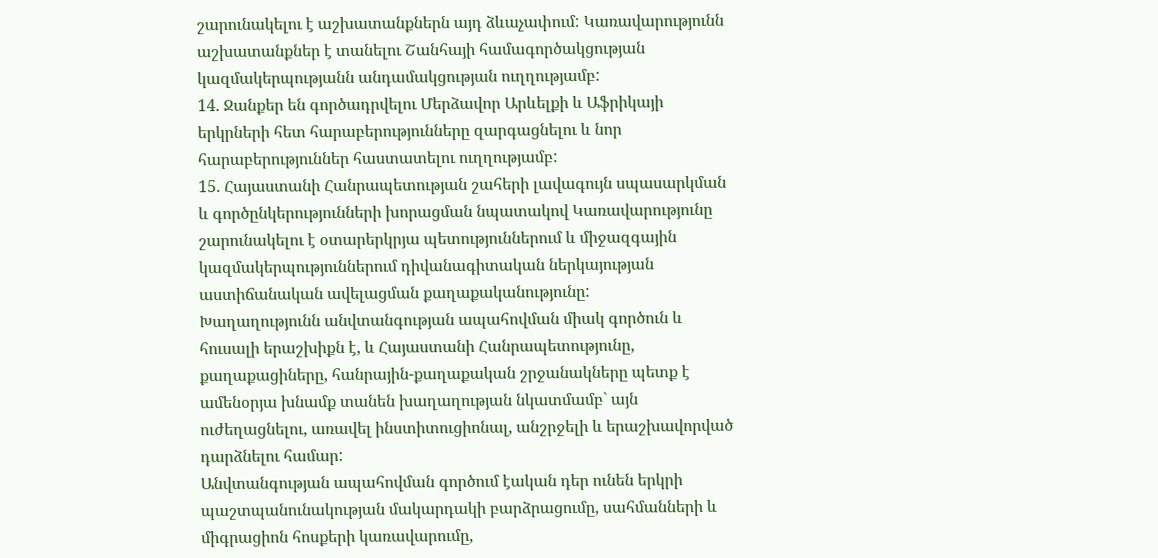շարունակելու է աշխատանքներն այդ ձևաչափում: Կառավարությունն աշխատանքներ է տանելու Շանհայի համագործակցության կազմակերպությանն անդամակցության ուղղությամբ:
14. Ջանքեր են գործադրվելու Մերձավոր Արևելքի և Աֆրիկայի երկրների հետ հարաբերությունները զարգացնելու և նոր հարաբերություններ հաստատելու ուղղությամբ:
15. Հայաստանի Հանրապետության շահերի լավագույն սպասարկման և գործընկերությունների խորացման նպատակով Կառավարությունը շարունակելու է օտարերկրյա պետություններում և միջազգային կազմակերպություններում դիվանագիտական ներկայության աստիճանական ավելացման քաղաքականությունը:
Խաղաղությունն անվտանգության ապահովման միակ գործուն և հուսալի երաշխիքն է, և Հայաստանի Հանրապետությունը, քաղաքացիները, հանրային-քաղաքական շրջանակները պետք է ամենօրյա խնամք տանեն խաղաղության նկատմամբ` այն ուժեղացնելու, առավել ինստիտուցիոնալ, անշրջելի և երաշխավորված դարձնելու համար:
Անվտանգության ապահովման գործում էական դեր ունեն երկրի պաշտպանունակության մակարդակի բարձրացումը, սահմանների և միգրացիոն հոսքերի կառավարումը,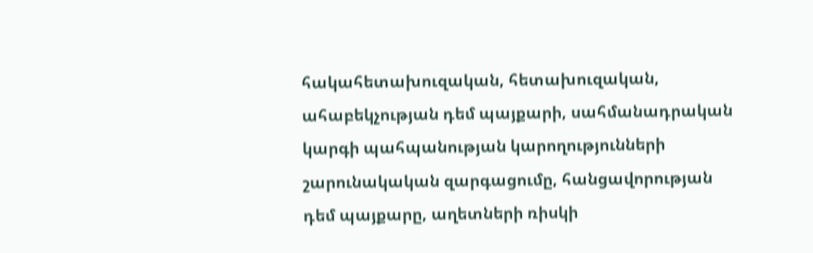հակահետախուզական, հետախուզական, ահաբեկչության դեմ պայքարի, սահմանադրական կարգի պահպանության կարողությունների շարունակական զարգացումը, հանցավորության դեմ պայքարը, աղետների ռիսկի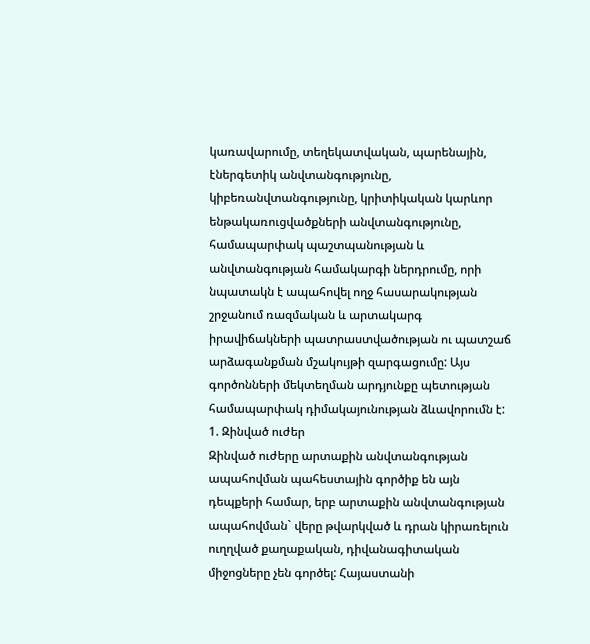կառավարումը, տեղեկատվական, պարենային, էներգետիկ անվտանգությունը, կիբեռանվտանգությունը, կրիտիկական կարևոր ենթակառուցվածքների անվտանգությունը, համապարփակ պաշտպանության և անվտանգության համակարգի ներդրումը, որի նպատակն է ապահովել ողջ հասարակության շրջանում ռազմական և արտակարգ իրավիճակների պատրաստվածության ու պատշաճ արձագանքման մշակույթի զարգացումը: Այս գործոնների մեկտեղման արդյունքը պետության համապարփակ դիմակայունության ձևավորումն է:
1. Զինված ուժեր
Զինված ուժերը արտաքին անվտանգության ապահովման պահեստային գործիք են այն դեպքերի համար, երբ արտաքին անվտանգության ապահովման` վերը թվարկված և դրան կիրառելուն ուղղված քաղաքական, դիվանագիտական միջոցները չեն գործել: Հայաստանի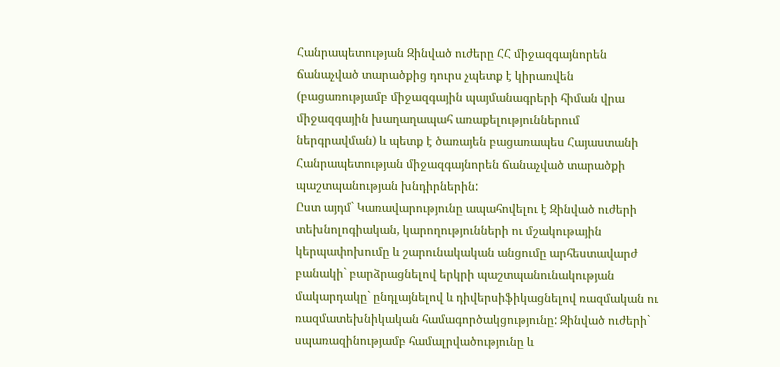Հանրապետության Զինված ուժերը ՀՀ միջազգայնորեն ճանաչված տարածքից դուրս չպետք է կիրառվեն (բացառությամբ միջազգային պայմանագրերի հիման վրա միջազգային խաղաղապահ առաքելություններում ներգրավման) և պետք է ծառայեն բացառապես Հայաստանի Հանրապետության միջազգայնորեն ճանաչված տարածքի պաշտպանության խնդիրներին:
Ըստ այդմ` Կառավարությունը ապահովելու է Զինված ուժերի տեխնոլոգիական, կարողությունների ու մշակութային կերպափոխումը և շարունակական անցումը արհեստավարժ բանակի` բարձրացնելով երկրի պաշտպանունակության մակարդակը` ընդլայնելով և դիվերսիֆիկացնելով ռազմական ու ռազմատեխնիկական համագործակցությունը: Զինված ուժերի` սպառազինությամբ համալրվածությունը և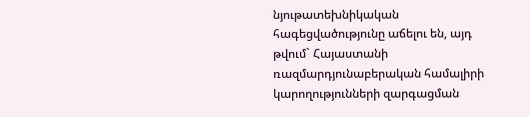նյութատեխնիկական հագեցվածությունը աճելու են, այդ թվում` Հայաստանի ռազմարդյունաբերական համալիրի կարողությունների զարգացման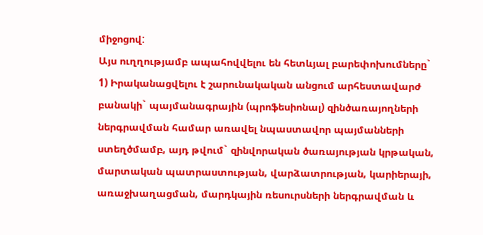միջոցով:
Այս ուղղությամբ ապահովվելու են հետևյալ բարեփոխումները`
1) Իրականացվելու է շարունակական անցում արհեստավարժ բանակի` պայմանագրային (պրոֆեսիոնալ) զինծառայողների ներգրավման համար առավել նպաստավոր պայմանների ստեղծմամբ, այդ թվում` զինվորական ծառայության կրթական, մարտական պատրաստության, վարձատրության, կարիերայի, առաջխաղացման, մարդկային ռեսուրսների ներգրավման և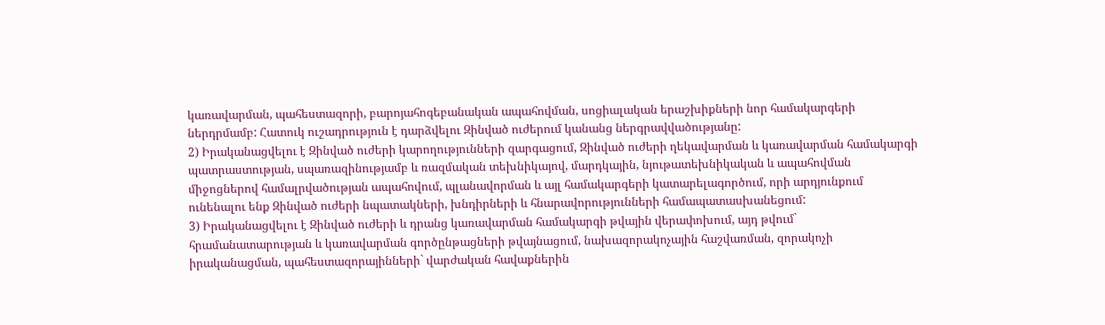կառավարման, պահեստազորի, բարոյահոգեբանական ապահովման, սոցիալական երաշխիքների նոր համակարգերի ներդրմամբ: Հատուկ ուշադրություն է դարձվելու Զինված ուժերում կանանց ներգրավվածությանը:
2) Իրականացվելու է Զինված ուժերի կարողությունների զարգացում, Զինված ուժերի ղեկավարման և կառավարման համակարգի պատրաստության, սպառազինությամբ և ռազմական տեխնիկայով, մարդկային, նյութատեխնիկական և ապահովման միջոցներով համալրվածության ապահովում, պլանավորման և այլ համակարգերի կատարելագործում, որի արդյունքում ունենալու ենք Զինված ուժերի նպատակների, խնդիրների և հնարավորությունների համապատասխանեցում:
3) Իրականացվելու է Զինված ուժերի և դրանց կառավարման համակարգի թվային վերափոխում, այդ թվում` հրամանատարության և կառավարման գործընթացների թվայնացում, նախազորակոչային հաշվառման, զորակոչի իրականացման, պահեստազորայինների` վարժական հավաքներին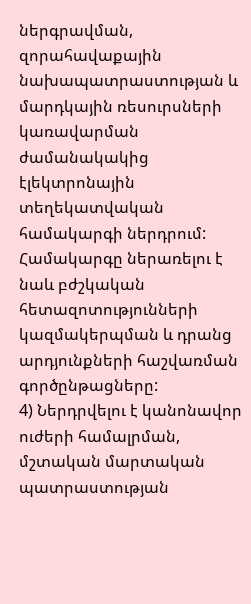ներգրավման, զորահավաքային նախապատրաստության և մարդկային ռեսուրսների կառավարման ժամանակակից էլեկտրոնային տեղեկատվական համակարգի ներդրում: Համակարգը ներառելու է նաև բժշկական հետազոտությունների կազմակերպման և դրանց արդյունքների հաշվառման գործընթացները:
4) Ներդրվելու է կանոնավոր ուժերի համալրման, մշտական մարտական պատրաստության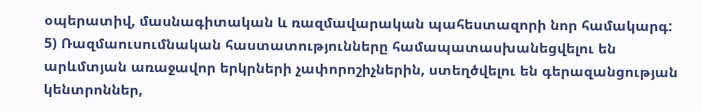օպերատիվ, մասնագիտական և ռազմավարական պահեստազորի նոր համակարգ:
5) Ռազմաուսումնական հաստատությունները համապատասխանեցվելու են արևմտյան առաջավոր երկրների չափորոշիչներին, ստեղծվելու են գերազանցության կենտրոններ,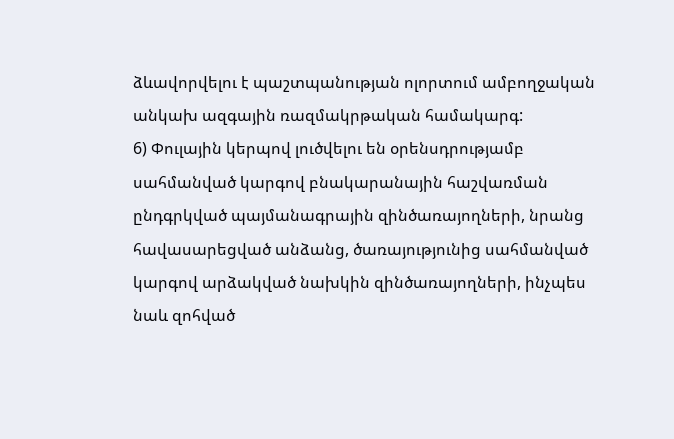ձևավորվելու է պաշտպանության ոլորտում ամբողջական անկախ ազգային ռազմակրթական համակարգ:
6) Փուլային կերպով լուծվելու են օրենսդրությամբ սահմանված կարգով բնակարանային հաշվառման ընդգրկված պայմանագրային զինծառայողների, նրանց հավասարեցված անձանց, ծառայությունից սահմանված կարգով արձակված նախկին զինծառայողների, ինչպես նաև զոհված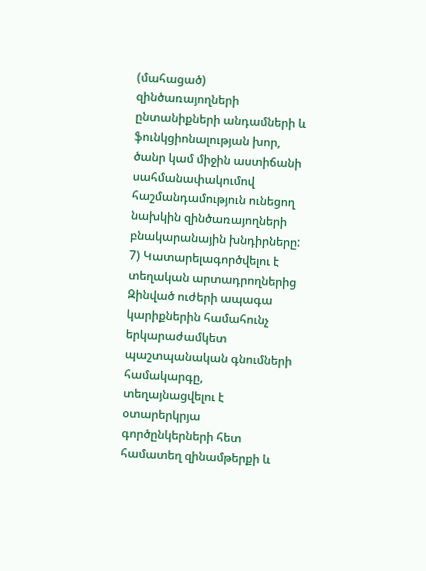(մահացած) զինծառայողների ընտանիքների անդամների և ֆունկցիոնալության խոր, ծանր կամ միջին աստիճանի սահմանափակումով հաշմանդամություն ունեցող նախկին զինծառայողների բնակարանային խնդիրները:
7) Կատարելագործվելու է տեղական արտադրողներից Զինված ուժերի ապագա կարիքներին համահունչ երկարաժամկետ պաշտպանական գնումների համակարգը, տեղայնացվելու է օտարերկրյա գործընկերների հետ համատեղ զինամթերքի և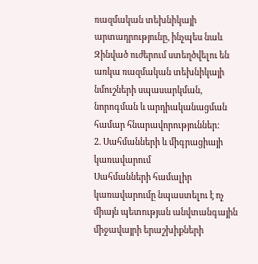ռազմական տեխնիկայի արտադրությունը, ինչպես նաև Զինված ուժերում ստեղծվելու են առկա ռազմական տեխնիկայի նմուշների սպասարկման, նորոգման և արդիականացման համար հնարավորություններ:
2. Սահմանների և միգրացիայի կառավարում
Սահմանների համալիր կառավարումը նպաստելու է ոչ միայն պետության անվտանգային միջավայրի երաշխիքների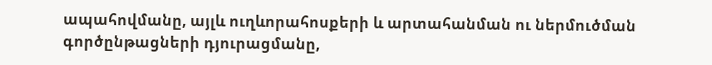ապահովմանը, այլև ուղևորահոսքերի և արտահանման ու ներմուծման գործընթացների դյուրացմանը,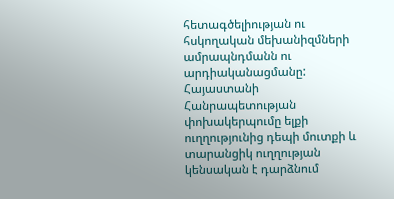հետագծելիության ու հսկողական մեխանիզմների ամրապնդմանն ու արդիականացմանը: Հայաստանի Հանրապետության փոխակերպումը ելքի ուղղությունից դեպի մուտքի և տարանցիկ ուղղության կենսական է դարձնում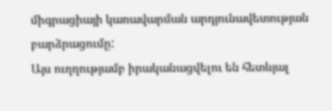միգրացիայի կառավարման արդյունավետության բարձրացումը:
Այս ուղղությամբ իրականացվելու են հետևյալ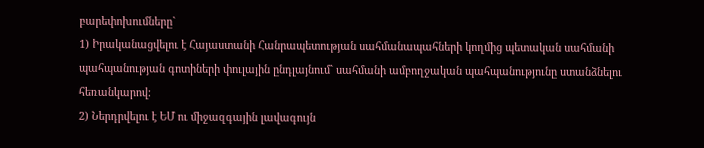բարեփոխումները`
1) Իրականացվելու է Հայաստանի Հանրապետության սահմանապահների կողմից պետական սահմանի պահպանության գոտիների փուլային ընդլայնում` սահմանի ամբողջական պահպանությունը ստանձնելու հեռանկարով:
2) Ներդրվելու է ԵՄ ու միջազգային լավագույն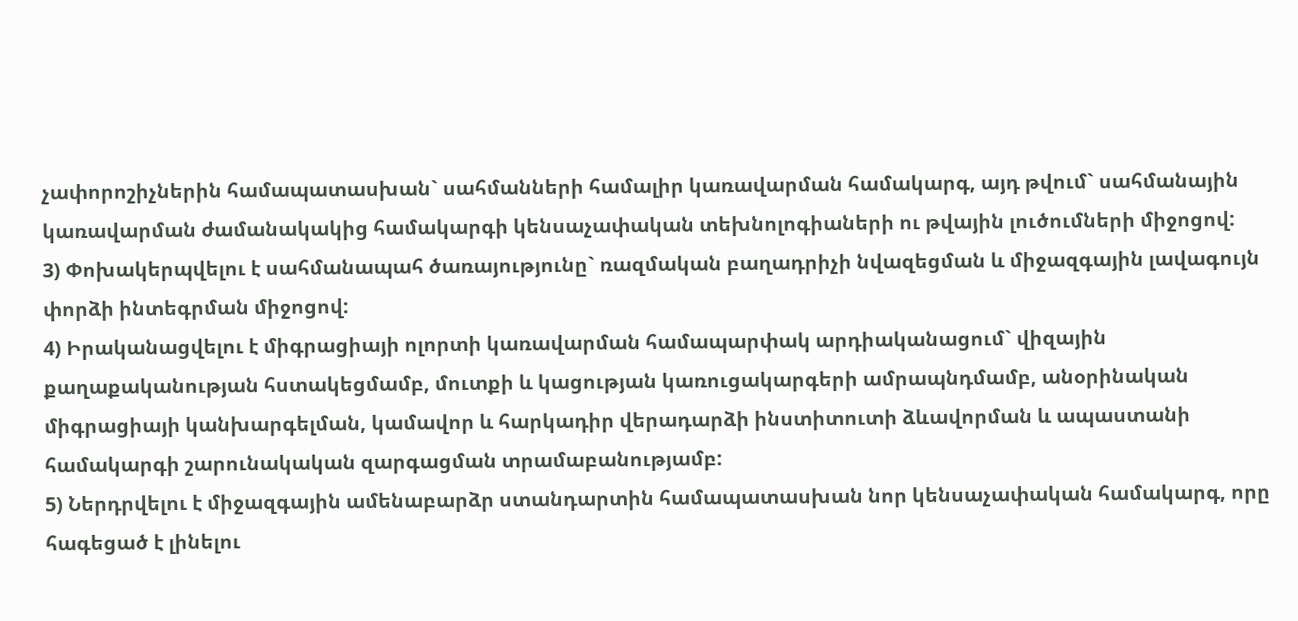չափորոշիչներին համապատասխան` սահմանների համալիր կառավարման համակարգ, այդ թվում` սահմանային կառավարման ժամանակակից համակարգի կենսաչափական տեխնոլոգիաների ու թվային լուծումների միջոցով:
3) Փոխակերպվելու է սահմանապահ ծառայությունը` ռազմական բաղադրիչի նվազեցման և միջազգային լավագույն փորձի ինտեգրման միջոցով:
4) Իրականացվելու է միգրացիայի ոլորտի կառավարման համապարփակ արդիականացում` վիզային քաղաքականության հստակեցմամբ, մուտքի և կացության կառուցակարգերի ամրապնդմամբ, անօրինական միգրացիայի կանխարգելման, կամավոր և հարկադիր վերադարձի ինստիտուտի ձևավորման և ապաստանի համակարգի շարունակական զարգացման տրամաբանությամբ:
5) Ներդրվելու է միջազգային ամենաբարձր ստանդարտին համապատասխան նոր կենսաչափական համակարգ, որը հագեցած է լինելու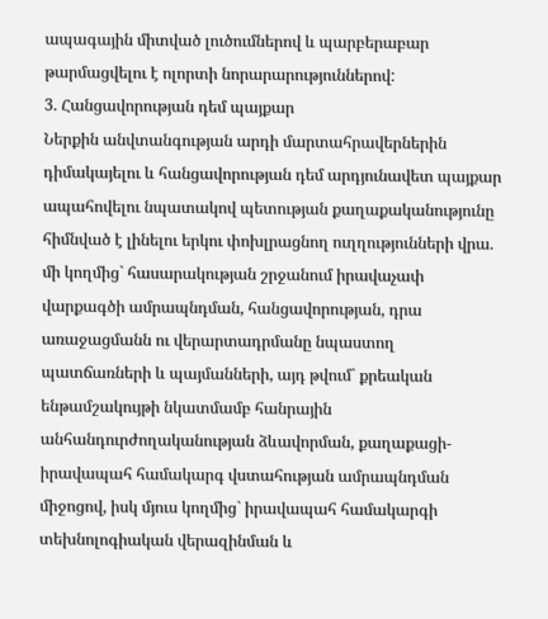ապագային միտված լուծումներով և պարբերաբար թարմացվելու է ոլորտի նորարարություններով:
3. Հանցավորության դեմ պայքար
Ներքին անվտանգության արդի մարտահրավերներին դիմակայելու և հանցավորության դեմ արդյունավետ պայքար ապահովելու նպատակով պետության քաղաքականությունը հիմնված է լինելու երկու փոխլրացնող ուղղությունների վրա. մի կողմից` հասարակության շրջանում իրավաչափ վարքագծի ամրապնդման, հանցավորության, դրա առաջացմանն ու վերարտադրմանը նպաստող պատճառների և պայմանների, այդ թվում` քրեական ենթամշակույթի նկատմամբ հանրային անհանդուրժողականության ձևավորման, քաղաքացի-իրավապահ համակարգ վստահության ամրապնդման միջոցով, իսկ մյուս կողմից` իրավապահ համակարգի տեխնոլոգիական վերազինման և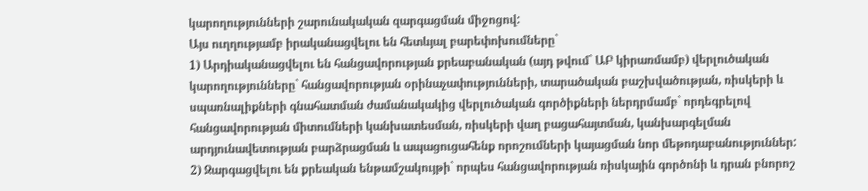կարողությունների շարունակական զարգացման միջոցով:
Այս ուղղությամբ իրականացվելու են հետևյալ բարեփոխումները`
1) Արդիականացվելու են հանցավորության քրեաբանական (այդ թվում` ԱԲ կիրառմամբ) վերլուծական կարողությունները` հանցավորության օրինաչափությունների, տարածական բաշխվածության, ռիսկերի և սպառնալիքների գնահատման ժամանակակից վերլուծական գործիքների ներդրմամբ` որդեգրելով հանցավորության միտումների կանխատեսման, ռիսկերի վաղ բացահայտման, կանխարգելման արդյունավետության բարձրացման և ապացուցահենք որոշումների կայացման նոր մեթոդաբանություններ:
2) Զարգացվելու են քրեական ենթամշակույթի` որպես հանցավորության ռիսկային գործոնի և դրան բնորոշ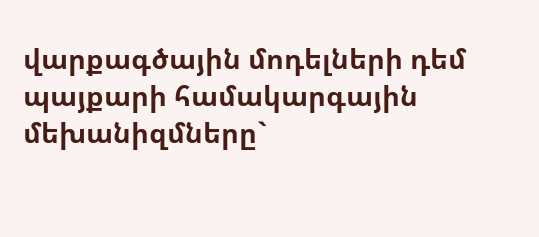վարքագծային մոդելների դեմ պայքարի համակարգային մեխանիզմները`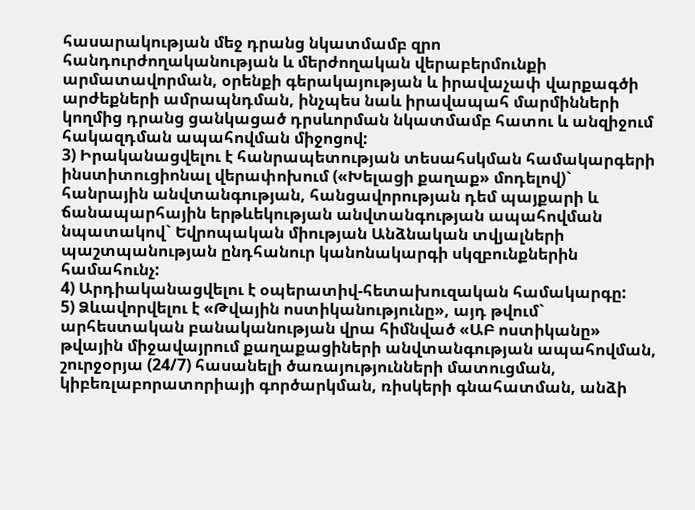հասարակության մեջ դրանց նկատմամբ զրո հանդուրժողականության և մերժողական վերաբերմունքի արմատավորման, օրենքի գերակայության և իրավաչափ վարքագծի արժեքների ամրապնդման, ինչպես նաև իրավապահ մարմինների կողմից դրանց ցանկացած դրսևորման նկատմամբ հատու և անզիջում հակազդման ապահովման միջոցով:
3) Իրականացվելու է հանրապետության տեսահսկման համակարգերի ինստիտուցիոնալ վերափոխում («Խելացի քաղաք» մոդելով)` հանրային անվտանգության, հանցավորության դեմ պայքարի և ճանապարհային երթևեկության անվտանգության ապահովման նպատակով` Եվրոպական միության Անձնական տվյալների պաշտպանության ընդհանուր կանոնակարգի սկզբունքներին համահունչ:
4) Արդիականացվելու է օպերատիվ-հետախուզական համակարգը:
5) Ձևավորվելու է «Թվային ոստիկանությունը», այդ թվում` արհեստական բանականության վրա հիմնված «ԱԲ ոստիկանը» թվային միջավայրում քաղաքացիների անվտանգության ապահովման, շուրջօրյա (24/7) հասանելի ծառայությունների մատուցման, կիբեռլաբորատորիայի գործարկման, ռիսկերի գնահատման, անձի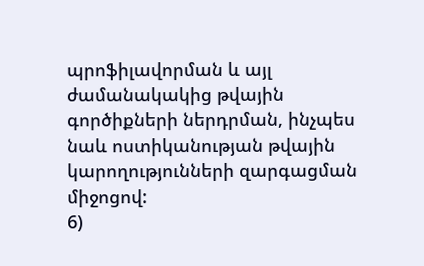պրոֆիլավորման և այլ ժամանակակից թվային գործիքների ներդրման, ինչպես նաև ոստիկանության թվային կարողությունների զարգացման միջոցով:
6)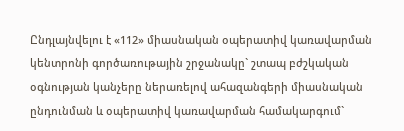Ընդլայնվելու է «112» միասնական օպերատիվ կառավարման կենտրոնի գործառութային շրջանակը` շտապ բժշկական օգնության կանչերը ներառելով ահազանգերի միասնական ընդունման և օպերատիվ կառավարման համակարգում`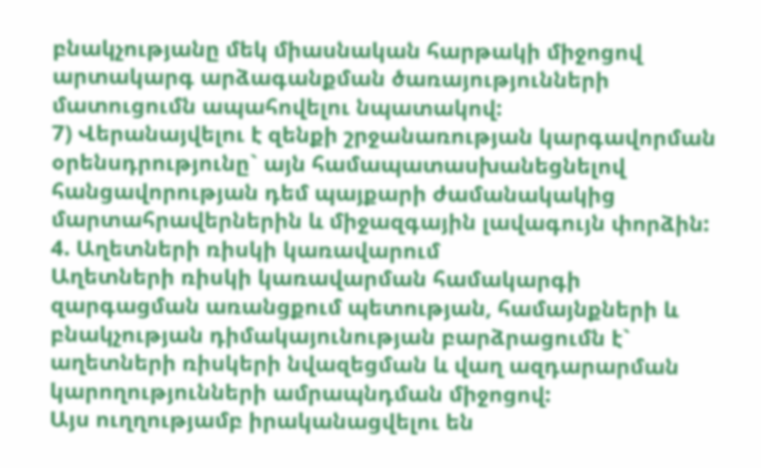բնակչությանը մեկ միասնական հարթակի միջոցով արտակարգ արձագանքման ծառայությունների մատուցումն ապահովելու նպատակով:
7) Վերանայվելու է զենքի շրջանառության կարգավորման օրենսդրությունը` այն համապատասխանեցնելով հանցավորության դեմ պայքարի ժամանակակից մարտահրավերներին և միջազգային լավագույն փորձին:
4. Աղետների ռիսկի կառավարում
Աղետների ռիսկի կառավարման համակարգի զարգացման առանցքում պետության, համայնքների և բնակչության դիմակայունության բարձրացումն է` աղետների ռիսկերի նվազեցման և վաղ ազդարարման կարողությունների ամրապնդման միջոցով:
Այս ուղղությամբ իրականացվելու են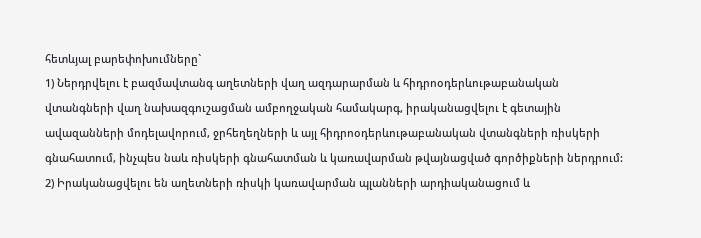հետևյալ բարեփոխումները`
1) Ներդրվելու է բազմավտանգ աղետների վաղ ազդարարման և հիդրոօդերևութաբանական վտանգների վաղ նախազգուշացման ամբողջական համակարգ, իրականացվելու է գետային ավազանների մոդելավորում, ջրհեղեղների և այլ հիդրոօդերևութաբանական վտանգների ռիսկերի գնահատում, ինչպես նաև ռիսկերի գնահատման և կառավարման թվայնացված գործիքների ներդրում:
2) Իրականացվելու են աղետների ռիսկի կառավարման պլանների արդիականացում և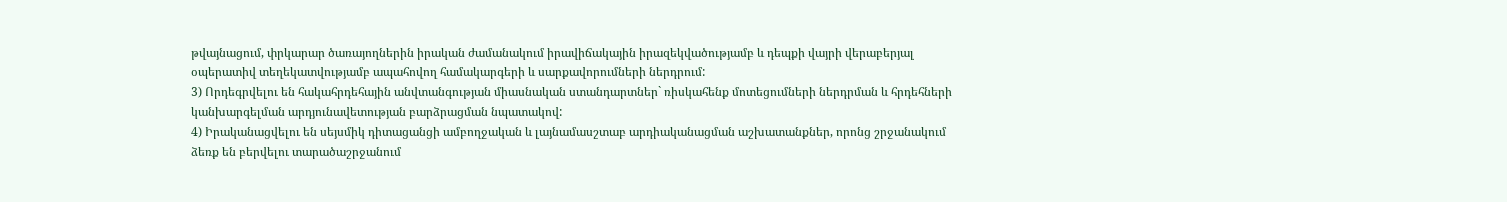թվայնացում, փրկարար ծառայողներին իրական ժամանակում իրավիճակային իրազեկվածությամբ և դեպքի վայրի վերաբերյալ օպերատիվ տեղեկատվությամբ ապահովող համակարգերի և սարքավորումների ներդրում:
3) Որդեգրվելու են հակահրդեհային անվտանգության միասնական ստանդարտներ` ռիսկահենք մոտեցումների ներդրման և հրդեհների կանխարգելման արդյունավետության բարձրացման նպատակով:
4) Իրականացվելու են սեյսմիկ դիտացանցի ամբողջական և լայնամասշտաբ արդիականացման աշխատանքներ, որոնց շրջանակում ձեռք են բերվելու տարածաշրջանում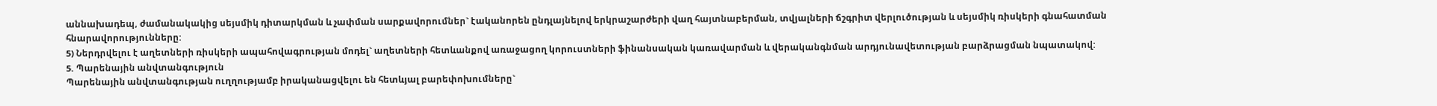աննախադեպ, ժամանակակից սեյսմիկ դիտարկման և չափման սարքավորումներ` էականորեն ընդլայնելով երկրաշարժերի վաղ հայտնաբերման, տվյալների ճշգրիտ վերլուծության և սեյսմիկ ռիսկերի գնահատման հնարավորությունները:
5) Ներդրվելու է աղետների ռիսկերի ապահովագրության մոդել` աղետների հետևանքով առաջացող կորուստների ֆինանսական կառավարման և վերականգնման արդյունավետության բարձրացման նպատակով:
5. Պարենային անվտանգություն
Պարենային անվտանգության ուղղությամբ իրականացվելու են հետևյալ բարեփոխումները`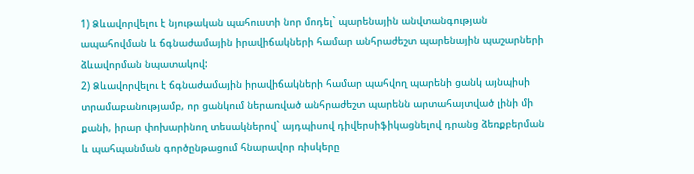1) Ձևավորվելու է նյութական պահուստի նոր մոդել` պարենային անվտանգության ապահովման և ճգնաժամային իրավիճակների համար անհրաժեշտ պարենային պաշարների ձևավորման նպատակով:
2) Ձևավորվելու է ճգնաժամային իրավիճակների համար պահվող պարենի ցանկ այնպիսի տրամաբանությամբ, որ ցանկում ներառված անհրաժեշտ պարենն արտահայտված լինի մի քանի, իրար փոխարինող տեսակներով` այդպիսով դիվերսիֆիկացնելով դրանց ձեռքբերման և պահպանման գործընթացում հնարավոր ռիսկերը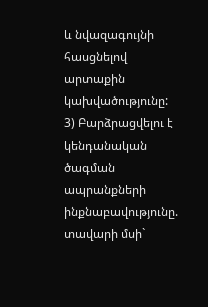և նվազագույնի հասցնելով արտաքին կախվածությունը:
3) Բարձրացվելու է կենդանական ծագման ապրանքների ինքնաբավությունը. տավարի մսի`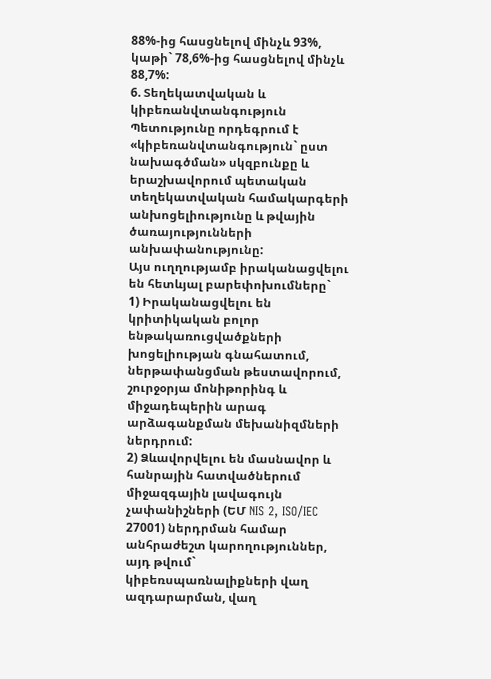88%-ից հասցնելով մինչև 93%, կաթի` 78,6%-ից հասցնելով մինչև 88,7%:
6. Տեղեկատվական և կիբեռանվտանգություն
Պետությունը որդեգրում է «կիբեռանվտանգություն` ըստ նախագծման» սկզբունքը և երաշխավորում պետական տեղեկատվական համակարգերի անխոցելիությունը և թվային ծառայությունների անխափանությունը:
Այս ուղղությամբ իրականացվելու են հետևյալ բարեփոխումները`
1) Իրականացվելու են կրիտիկական բոլոր ենթակառուցվածքների խոցելիության գնահատում, ներթափանցման թեստավորում, շուրջօրյա մոնիթորինգ և միջադեպերին արագ արձագանքման մեխանիզմների ներդրում:
2) Ձևավորվելու են մասնավոր և հանրային հատվածներում միջազգային լավագույն չափանիշների (ԵՄ NIS 2, ISO/IEC 27001) ներդրման համար անհրաժեշտ կարողություններ, այդ թվում` կիբեռսպառնալիքների վաղ ազդարարման, վաղ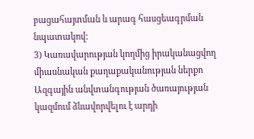բացահայտման և արագ հասցեագրման նպատակով:
3) Կառավարության կողմից իրականացվող միասնական քաղաքականության ներքո Ազգային անվտանգության ծառայության կազմում ձևավորվելու է արդի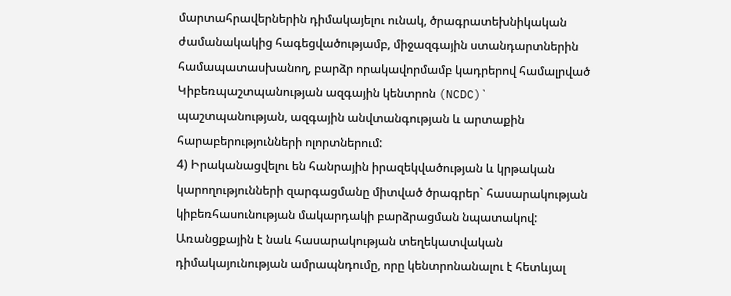մարտահրավերներին դիմակայելու ունակ, ծրագրատեխնիկական ժամանակակից հագեցվածությամբ, միջազգային ստանդարտներին համապատասխանող, բարձր որակավորմամբ կադրերով համալրված Կիբեռպաշտպանության ազգային կենտրոն (NCDC)` պաշտպանության, ազգային անվտանգության և արտաքին հարաբերությունների ոլորտներում:
4) Իրականացվելու են հանրային իրազեկվածության և կրթական կարողությունների զարգացմանը միտված ծրագրեր` հասարակության կիբեռհասունության մակարդակի բարձրացման նպատակով:
Առանցքային է նաև հասարակության տեղեկատվական դիմակայունության ամրապնդումը, որը կենտրոնանալու է հետևյալ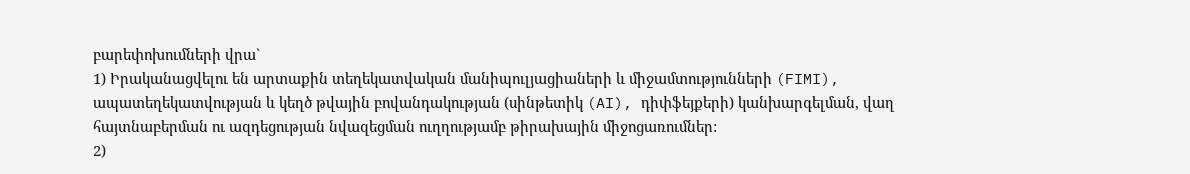բարեփոխումների վրա`
1) Իրականացվելու են արտաքին տեղեկատվական մանիպուլյացիաների և միջամտությունների (FIMI), ապատեղեկատվության և կեղծ թվային բովանդակության (սինթետիկ (AI), դիփֆեյքերի) կանխարգելման, վաղ հայտնաբերման ու ազդեցության նվազեցման ուղղությամբ թիրախային միջոցառումներ:
2)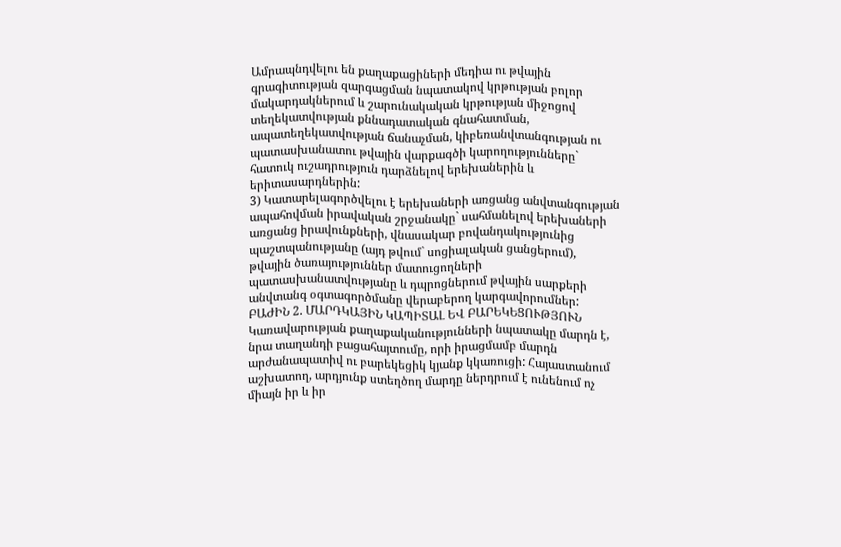Ամրապնդվելու են քաղաքացիների մեդիա ու թվային գրագիտության զարգացման նպատակով կրթության բոլոր մակարդակներում և շարունակական կրթության միջոցով տեղեկատվության քննադատական գնահատման, ապատեղեկատվության ճանաչման, կիբեռանվտանգության ու պատասխանատու թվային վարքագծի կարողությունները` հատուկ ուշադրություն դարձնելով երեխաներին և երիտասարդներին:
3) Կատարելագործվելու է երեխաների առցանց անվտանգության ապահովման իրավական շրջանակը` սահմանելով երեխաների առցանց իրավունքների, վնասակար բովանդակությունից պաշտպանությանը (այդ թվում` սոցիալական ցանցերում), թվային ծառայություններ մատուցողների պատասխանատվությանը և դպրոցներում թվային սարքերի անվտանգ օգտագործմանը վերաբերող կարգավորումներ:
ԲԱԺԻՆ 2. ՄԱՐԴԿԱՅԻՆ ԿԱՊԻՏԱԼ ԵՎ ԲԱՐԵԿԵՑՈՒԹՅՈՒՆ
Կառավարության քաղաքականությունների նպատակը մարդն է, նրա տաղանդի բացահայտումը, որի իրացմամբ մարդն արժանապատիվ ու բարեկեցիկ կյանք կկառուցի: Հայաստանում աշխատող, արդյունք ստեղծող մարդը ներդրում է ունենում ոչ միայն իր և իր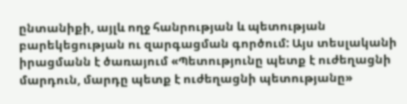ընտանիքի, այլև ողջ հանրության և պետության բարեկեցության ու զարգացման գործում: Այս տեսլականի իրացմանն է ծառայում «Պետությունը պետք է ուժեղացնի մարդուն, մարդը պետք է ուժեղացնի պետությանը»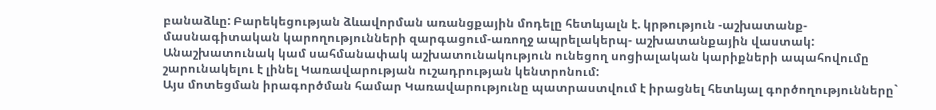բանաձևը: Բարեկեցության ձևավորման առանցքային մոդելը հետևյալն է. կրթություն -աշխատանք-մասնագիտական կարողությունների զարգացում-առողջ ապրելակերպ- աշխատանքային վաստակ: Անաշխատունակ կամ սահմանափակ աշխատունակություն ունեցող սոցիալական կարիքների ապահովումը շարունակելու է լինել Կառավարության ուշադրության կենտրոնում:
Այս մոտեցման իրագործման համար Կառավարությունը պատրաստվում է իրացնել հետևյալ գործողությունները`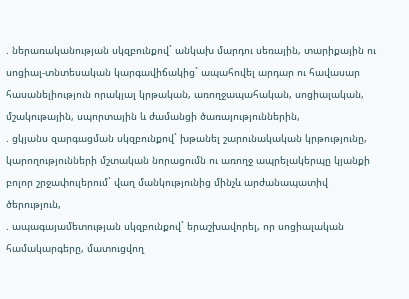. ներառականության սկզբունքով` անկախ մարդու սեռային, տարիքային ու սոցիալ-տնտեսական կարգավիճակից` ապահովել արդար ու հավասար հասանելիություն որակյալ կրթական, առողջապահական, սոցիալական, մշակութային, սպորտային և ժամանցի ծառայություններին,
. ցկյանս զարգացման սկզբունքով` խթանել շարունակական կրթությունը, կարողությունների մշտական նորացումն ու առողջ ապրելակերպը կյանքի բոլոր շրջափուլերում` վաղ մանկությունից մինչև արժանապատիվ ծերություն,
. ապագայամետության սկզբունքով` երաշխավորել, որ սոցիալական համակարգերը, մատուցվող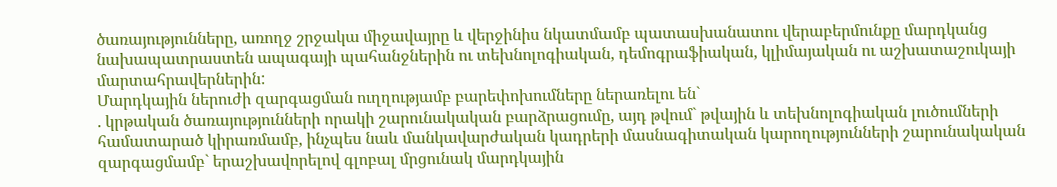ծառայությունները, առողջ շրջակա միջավայրը և վերջինիս նկատմամբ պատասխանատու վերաբերմունքը մարդկանց նախապատրաստեն ապագայի պահանջներին ու տեխնոլոգիական, դեմոգրաֆիական, կլիմայական ու աշխատաշուկայի մարտահրավերներին:
Մարդկային ներուժի զարգացման ուղղությամբ բարեփոխումները ներառելու են`
. կրթական ծառայությունների որակի շարունակական բարձրացումը, այդ թվում` թվային և տեխնոլոգիական լուծումների համատարած կիրառմամբ, ինչպես նաև մանկավարժական կադրերի մասնագիտական կարողությունների շարունակական զարգացմամբ` երաշխավորելով գլոբալ մրցունակ մարդկային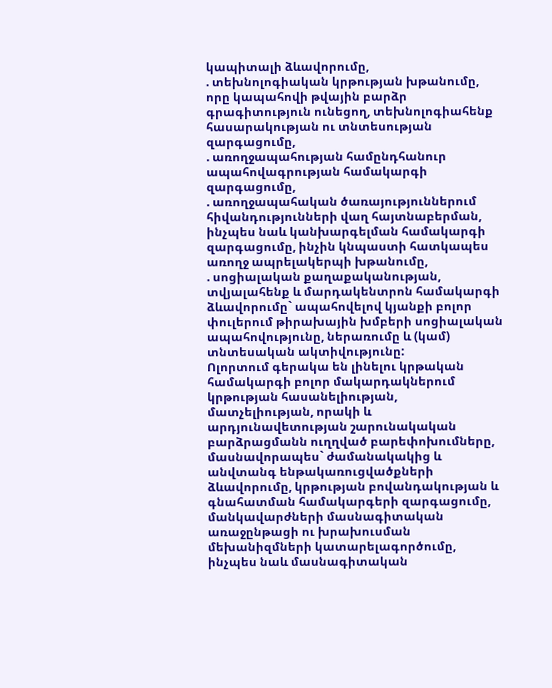կապիտալի ձևավորումը,
. տեխնոլոգիական կրթության խթանումը, որը կապահովի թվային բարձր գրագիտություն ունեցող, տեխնոլոգիահենք հասարակության ու տնտեսության զարգացումը,
. առողջապահության համընդհանուր ապահովագրության համակարգի զարգացումը,
. առողջապահական ծառայություններում հիվանդությունների վաղ հայտնաբերման, ինչպես նաև կանխարգելման համակարգի զարգացումը, ինչին կնպաստի հատկապես առողջ ապրելակերպի խթանումը,
. սոցիալական քաղաքականության, տվյալահենք և մարդակենտրոն համակարգի ձևավորումը` ապահովելով կյանքի բոլոր փուլերում թիրախային խմբերի սոցիալական ապահովությունը, ներառումը և (կամ) տնտեսական ակտիվությունը:
Ոլորտում գերակա են լինելու կրթական համակարգի բոլոր մակարդակներում կրթության հասանելիության, մատչելիության, որակի և արդյունավետության շարունակական բարձրացմանն ուղղված բարեփոխումները, մասնավորապես` ժամանակակից և անվտանգ ենթակառուցվածքների ձևավորումը, կրթության բովանդակության և գնահատման համակարգերի զարգացումը, մանկավարժների մասնագիտական առաջընթացի ու խրախուսման մեխանիզմների կատարելագործումը, ինչպես նաև մասնագիտական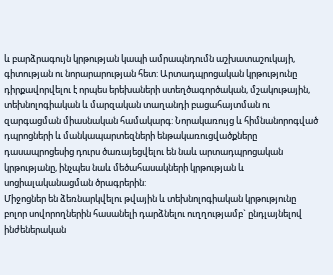և բարձրագույն կրթության կապի ամրապնդումն աշխատաշուկայի, գիտության ու նորարարության հետ: Արտադպրոցական կրթությունը դիրքավորվելու է որպես երեխաների ստեղծագործական, մշակութային, տեխնոլոգիական և մարզական տաղանդի բացահայտման ու զարգացման միասնական համակարգ: Նորակառույց և հիմնանորոգված դպրոցների և մանկապարտեզների ենթակառուցվածքները դասապրոցեսից դուրս ծառայեցվելու են նաև արտադպրոցական կրթությանը, ինչպես նաև մեծահասակների կրթության և սոցիալականացման ծրագրերին:
Միջոցներ են ձեռնարկվելու թվային և տեխնոլոգիական կրթությունը բոլոր սովորողներին հասանելի դարձնելու ուղղությամբ` ընդլայնելով ինժեներական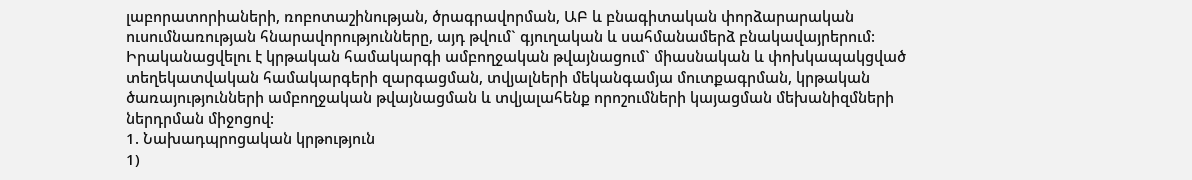լաբորատորիաների, ռոբոտաշինության, ծրագրավորման, ԱԲ և բնագիտական փորձարարական ուսումնառության հնարավորությունները, այդ թվում` գյուղական և սահմանամերձ բնակավայրերում:
Իրականացվելու է կրթական համակարգի ամբողջական թվայնացում` միասնական և փոխկապակցված տեղեկատվական համակարգերի զարգացման, տվյալների մեկանգամյա մուտքագրման, կրթական ծառայությունների ամբողջական թվայնացման և տվյալահենք որոշումների կայացման մեխանիզմների ներդրման միջոցով:
1. Նախադպրոցական կրթություն
1)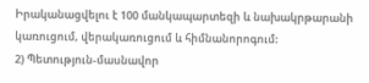Իրականացվելու է 100 մանկապարտեզի և նախակրթարանի կառուցում, վերակառուցում և հիմնանորոգում:
2) Պետություն-մասնավոր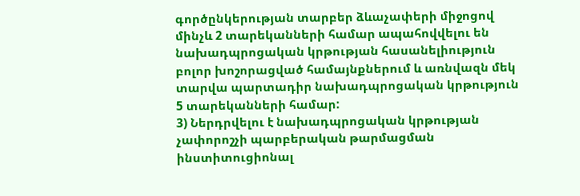գործընկերության տարբեր ձևաչափերի միջոցով մինչև 2 տարեկանների համար ապահովվելու են նախադպրոցական կրթության հասանելիություն բոլոր խոշորացված համայնքներում և առնվազն մեկ տարվա պարտադիր նախադպրոցական կրթություն 5 տարեկանների համար:
3) Ներդրվելու է նախադպրոցական կրթության չափորոշչի պարբերական թարմացման ինստիտուցիոնալ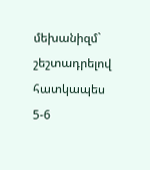մեխանիզմ` շեշտադրելով հատկապես 5-6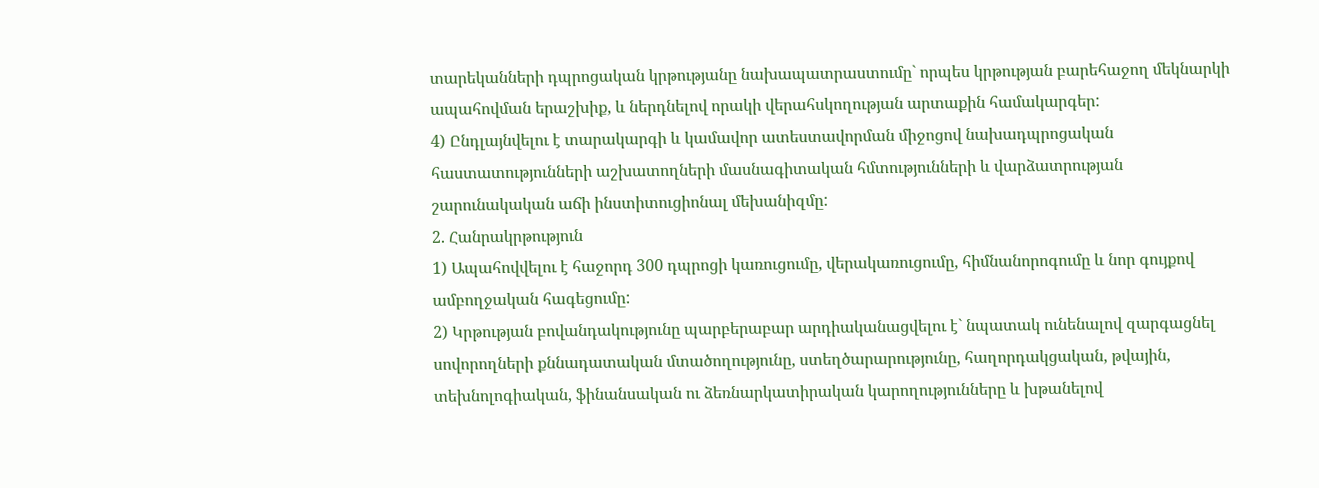տարեկանների դպրոցական կրթությանը նախապատրաստումը` որպես կրթության բարեհաջող մեկնարկի ապահովման երաշխիք, և ներդնելով որակի վերահսկողության արտաքին համակարգեր:
4) Ընդլայնվելու է տարակարգի և կամավոր ատեստավորման միջոցով նախադպրոցական հաստատությունների աշխատողների մասնագիտական հմտությունների և վարձատրության շարունակական աճի ինստիտուցիոնալ մեխանիզմը:
2. Հանրակրթություն
1) Ապահովվելու է հաջորդ 300 դպրոցի կառուցումը, վերակառուցումը, հիմնանորոգումը և նոր գույքով ամբողջական հագեցումը:
2) Կրթության բովանդակությունը պարբերաբար արդիականացվելու է` նպատակ ունենալով զարգացնել սովորողների քննադատական մտածողությունը, ստեղծարարությունը, հաղորդակցական, թվային, տեխնոլոգիական, ֆինանսական ու ձեռնարկատիրական կարողությունները և խթանելով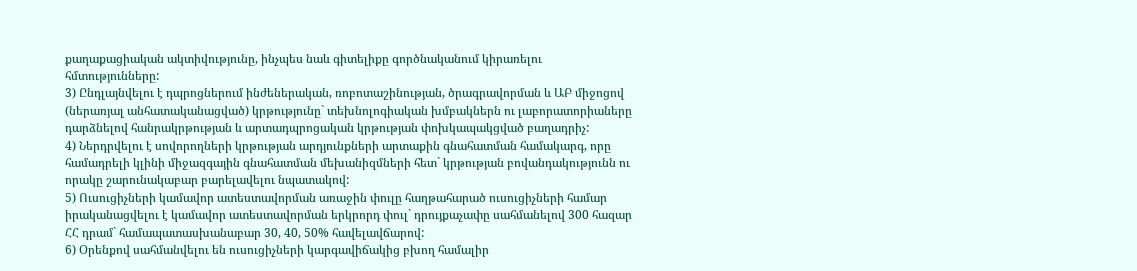քաղաքացիական ակտիվությունը, ինչպես նաև գիտելիքը գործնականում կիրառելու հմտությունները:
3) Ընդլայնվելու է դպրոցներում ինժեներական, ռոբոտաշինության, ծրագրավորման և ԱԲ միջոցով (ներառյալ անհատականացված) կրթությունը` տեխնոլոգիական խմբակներն ու լաբորատորիաները դարձնելով հանրակրթության և արտադպրոցական կրթության փոխկապակցված բաղադրիչ:
4) Ներդրվելու է սովորողների կրթության արդյունքների արտաքին գնահատման համակարգ, որը համադրելի կլինի միջազգային գնահատման մեխանիզմների հետ` կրթության բովանդակությունն ու որակը շարունակաբար բարելավելու նպատակով:
5) Ուսուցիչների կամավոր ատեստավորման առաջին փուլը հաղթահարած ուսուցիչների համար իրականացվելու է կամավոր ատեստավորման երկրորդ փուլ` դրույքաչափը սահմանելով 300 հազար ՀՀ դրամ` համապատասխանաբար 30, 40, 50% հավելավճարով:
6) Օրենքով սահմանվելու են ուսուցիչների կարգավիճակից բխող համալիր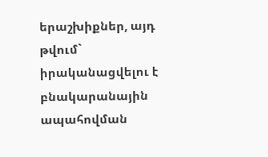երաշխիքներ, այդ թվում` իրականացվելու է բնակարանային ապահովման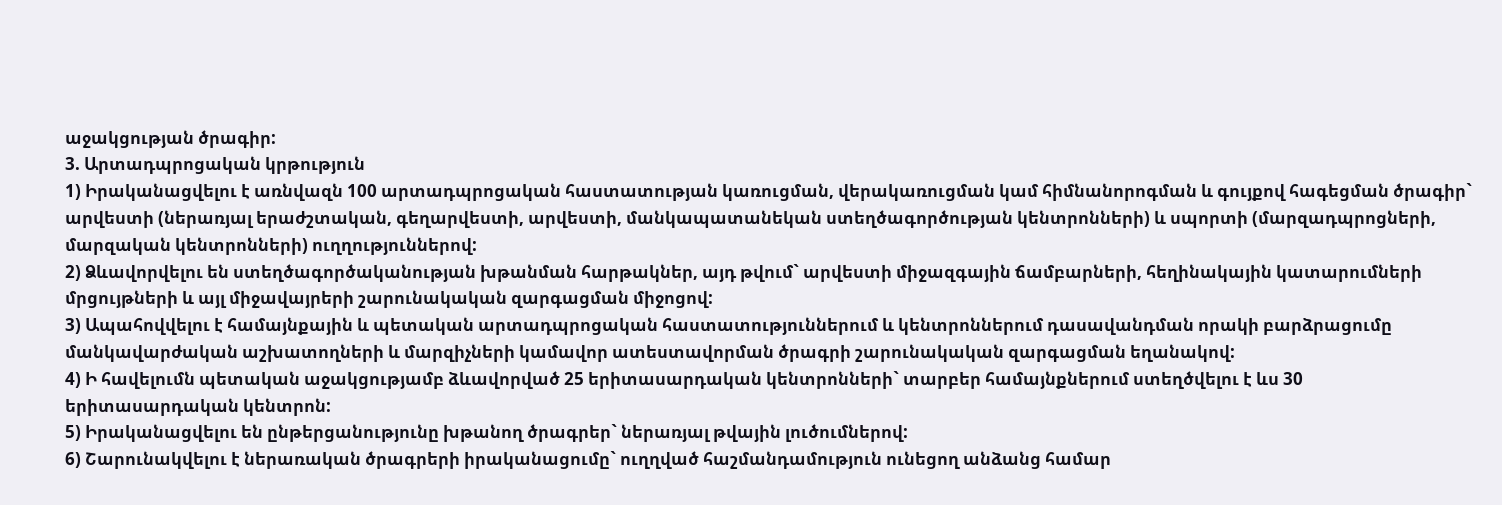աջակցության ծրագիր:
3. Արտադպրոցական կրթություն
1) Իրականացվելու է առնվազն 100 արտադպրոցական հաստատության կառուցման, վերակառուցման կամ հիմնանորոգման և գույքով հագեցման ծրագիր` արվեստի (ներառյալ երաժշտական, գեղարվեստի, արվեստի, մանկապատանեկան ստեղծագործության կենտրոնների) և սպորտի (մարզադպրոցների, մարզական կենտրոնների) ուղղություններով:
2) Ձևավորվելու են ստեղծագործականության խթանման հարթակներ, այդ թվում` արվեստի միջազգային ճամբարների, հեղինակային կատարումների մրցույթների և այլ միջավայրերի շարունակական զարգացման միջոցով:
3) Ապահովվելու է համայնքային և պետական արտադպրոցական հաստատություններում և կենտրոններում դասավանդման որակի բարձրացումը մանկավարժական աշխատողների և մարզիչների կամավոր ատեստավորման ծրագրի շարունակական զարգացման եղանակով:
4) Ի հավելումն պետական աջակցությամբ ձևավորված 25 երիտասարդական կենտրոնների` տարբեր համայնքներում ստեղծվելու է ևս 30 երիտասարդական կենտրոն:
5) Իրականացվելու են ընթերցանությունը խթանող ծրագրեր` ներառյալ թվային լուծումներով:
6) Շարունակվելու է ներառական ծրագրերի իրականացումը` ուղղված հաշմանդամություն ունեցող անձանց համար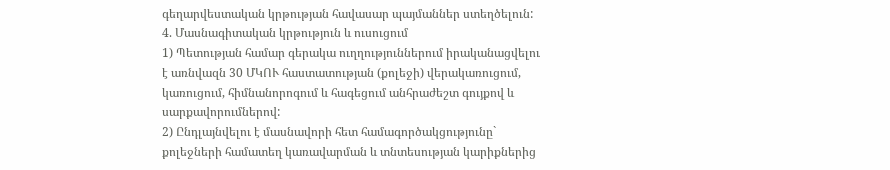գեղարվեստական կրթության հավասար պայմաններ ստեղծելուն:
4. Մասնագիտական կրթություն և ուսուցում
1) Պետության համար գերակա ուղղություններում իրականացվելու է առնվազն 30 ՄԿՈՒ հաստատության (քոլեջի) վերակառուցում, կառուցում, հիմնանորոգում և հագեցում անհրաժեշտ գույքով և սարքավորումներով:
2) Ընդլայնվելու է մասնավորի հետ համագործակցությունը` քոլեջների համատեղ կառավարման և տնտեսության կարիքներից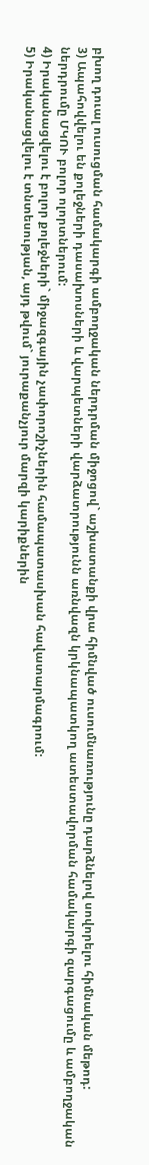բխող դուալ ուսուցման համակարգի ամբողջական ներդրման միջոցով` աշխատանքի վրա հիմնված ուսումնառությունը դարձնելով սովորելու հիմնական մեթոդ:
3) Ապահովվելու են քոլեջների դասախոսների և վարպետների վարձատրությունն առնվազն կրկնապատկող ատեստավորման համակարգի զարգացումը և ամբողջական ներդրումը ՄԿՈՒ բոլոր ոլորտներում:
4) Իրականացվելու է բոլոր քոլեջների` միջազգային չափորոշիչներին համապատասխան հավատարմագրում:
5) Իրականացվելու է տնտեսության, այդ թվում` յուրաքանչյուր մարզի կարիքներին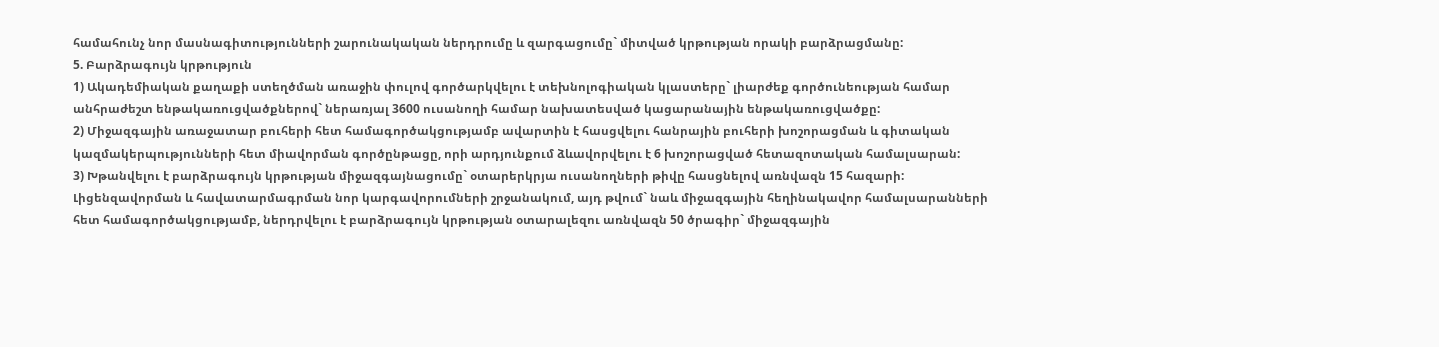համահունչ նոր մասնագիտությունների շարունակական ներդրումը և զարգացումը` միտված կրթության որակի բարձրացմանը:
5. Բարձրագույն կրթություն
1) Ակադեմիական քաղաքի ստեղծման առաջին փուլով գործարկվելու է տեխնոլոգիական կլաստերը` լիարժեք գործունեության համար անհրաժեշտ ենթակառուցվածքներով` ներառյալ 3600 ուսանողի համար նախատեսված կացարանային ենթակառուցվածքը:
2) Միջազգային առաջատար բուհերի հետ համագործակցությամբ ավարտին է հասցվելու հանրային բուհերի խոշորացման և գիտական կազմակերպությունների հետ միավորման գործընթացը, որի արդյունքում ձևավորվելու է 6 խոշորացված հետազոտական համալսարան:
3) Խթանվելու է բարձրագույն կրթության միջազգայնացումը` օտարերկրյա ուսանողների թիվը հասցնելով առնվազն 15 հազարի: Լիցենզավորման և հավատարմագրման նոր կարգավորումների շրջանակում, այդ թվում` նաև միջազգային հեղինակավոր համալսարանների հետ համագործակցությամբ, ներդրվելու է բարձրագույն կրթության օտարալեզու առնվազն 50 ծրագիր` միջազգային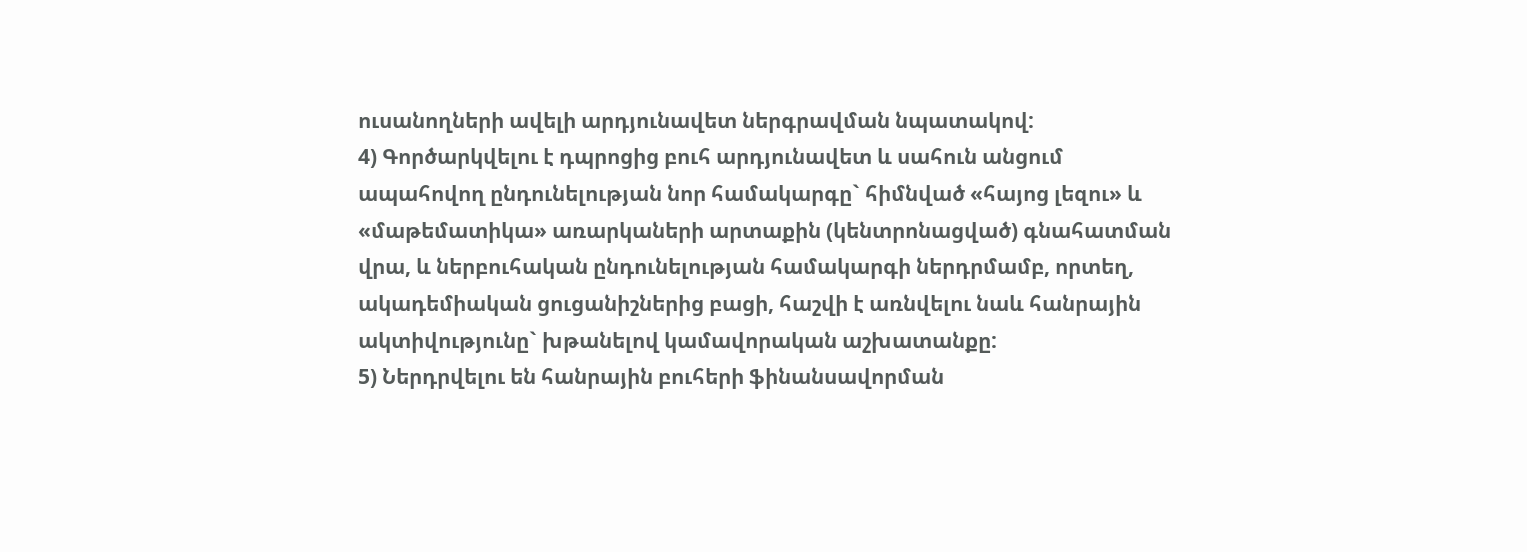ուսանողների ավելի արդյունավետ ներգրավման նպատակով:
4) Գործարկվելու է դպրոցից բուհ արդյունավետ և սահուն անցում ապահովող ընդունելության նոր համակարգը` հիմնված «հայոց լեզու» և «մաթեմատիկա» առարկաների արտաքին (կենտրոնացված) գնահատման վրա, և ներբուհական ընդունելության համակարգի ներդրմամբ, որտեղ, ակադեմիական ցուցանիշներից բացի, հաշվի է առնվելու նաև հանրային ակտիվությունը` խթանելով կամավորական աշխատանքը:
5) Ներդրվելու են հանրային բուհերի ֆինանսավորման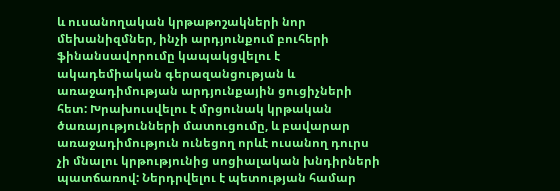և ուսանողական կրթաթոշակների նոր մեխանիզմներ, ինչի արդյունքում բուհերի ֆինանսավորումը կապակցվելու է ակադեմիական գերազանցության և առաջադիմության արդյունքային ցուցիչների հետ: Խրախուսվելու է մրցունակ կրթական ծառայությունների մատուցումը, և բավարար առաջադիմություն ունեցող որևէ ուսանող դուրս չի մնալու կրթությունից սոցիալական խնդիրների պատճառով: Ներդրվելու է պետության համար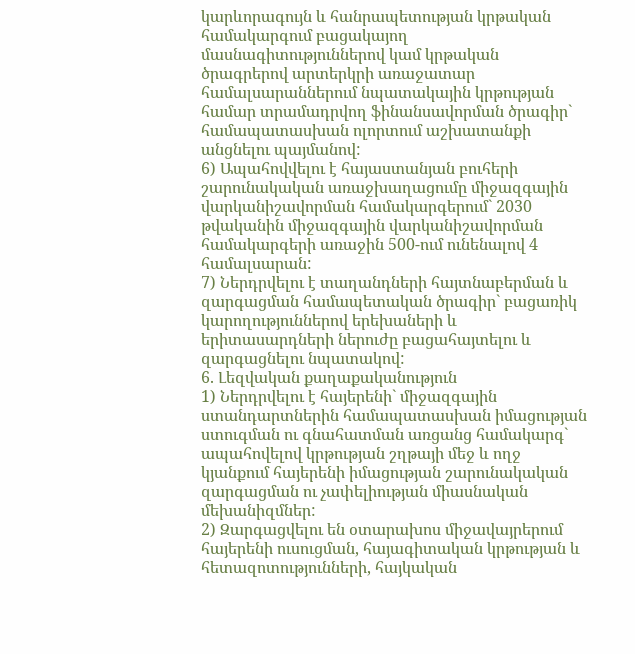կարևորագույն և հանրապետության կրթական համակարգում բացակայող մասնագիտություններով կամ կրթական ծրագրերով արտերկրի առաջատար համալսարաններում նպատակային կրթության համար տրամադրվող ֆինանսավորման ծրագիր` համապատասխան ոլորտում աշխատանքի անցնելու պայմանով:
6) Ապահովվելու է հայաստանյան բուհերի շարունակական առաջխաղացումը միջազգային վարկանիշավորման համակարգերում` 2030 թվականին միջազգային վարկանիշավորման համակարգերի առաջին 500-ում ունենալով 4 համալսարան:
7) Ներդրվելու է տաղանդների հայտնաբերման և զարգացման համապետական ծրագիր` բացառիկ կարողություններով երեխաների և երիտասարդների ներուժը բացահայտելու և զարգացնելու նպատակով:
6. Լեզվական քաղաքականություն
1) Ներդրվելու է հայերենի` միջազգային ստանդարտներին համապատասխան իմացության ստուգման ու գնահատման առցանց համակարգ` ապահովելով կրթության շղթայի մեջ և ողջ կյանքում հայերենի իմացության շարունակական զարգացման ու չափելիության միասնական մեխանիզմներ:
2) Զարգացվելու են օտարախոս միջավայրերում հայերենի ուսուցման, հայագիտական կրթության և հետազոտությունների, հայկական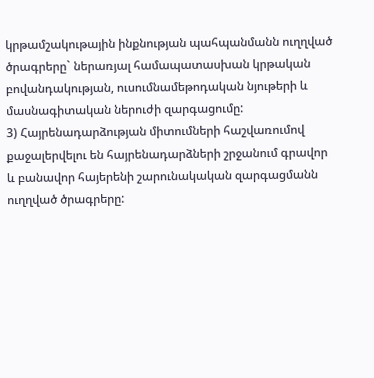կրթամշակութային ինքնության պահպանմանն ուղղված ծրագրերը` ներառյալ համապատասխան կրթական բովանդակության, ուսումնամեթոդական նյութերի և մասնագիտական ներուժի զարգացումը:
3) Հայրենադարձության միտումների հաշվառումով քաջալերվելու են հայրենադարձների շրջանում գրավոր և բանավոր հայերենի շարունակական զարգացմանն ուղղված ծրագրերը: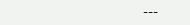---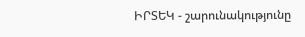ԻՐՏԵԿ - շարունակությունը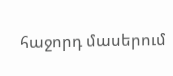հաջորդ մասերում